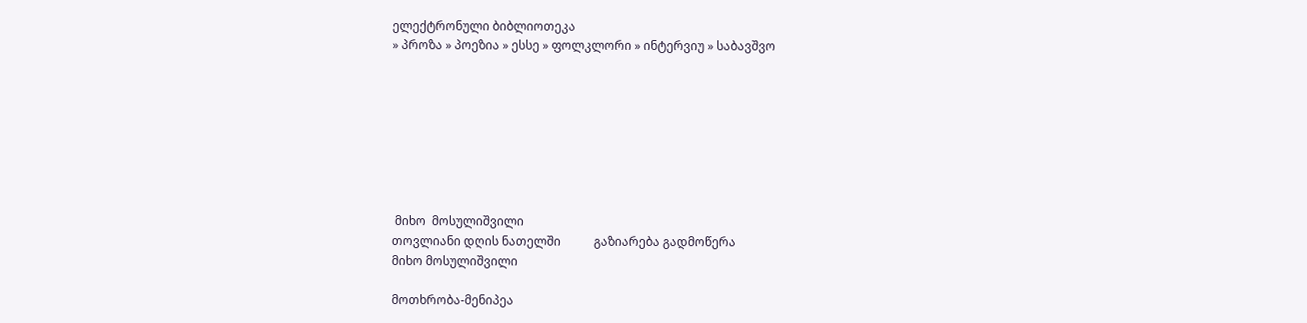ელექტრონული ბიბლიოთეკა
» პროზა » პოეზია » ესსე » ფოლკლორი » ინტერვიუ » საბავშვო








 მიხო  მოსულიშვილი
თოვლიანი დღის ნათელში           გაზიარება გადმოწერა
მიხო მოსულიშვილი

მოთხრობა-მენიპეა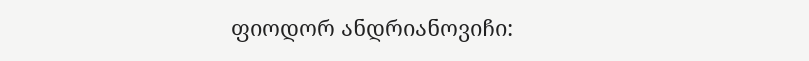ფიოდორ ანდრიანოვიჩი: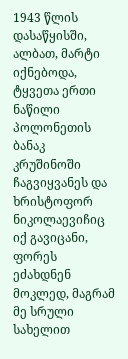1943 წლის დასაწყისში, ალბათ, მარტი იქნებოდა, ტყვეთა ერთი ნაწილი პოლონეთის ბანაკ კრუშინოში ჩაგვიყვანეს და ხრისტოფორ ნიკოლაევიჩიც იქ გავიცანი, ფორეს ეძახდნენ მოკლედ, მაგრამ მე სრული სახელით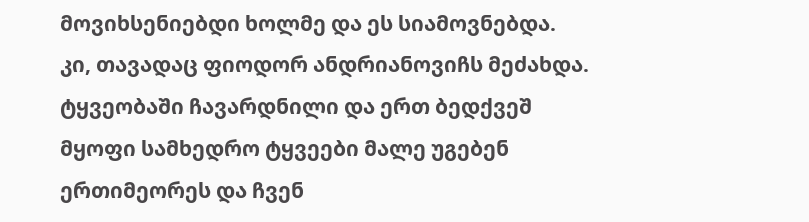მოვიხსენიებდი ხოლმე და ეს სიამოვნებდა.
კი, თავადაც ფიოდორ ანდრიანოვიჩს მეძახდა.
ტყვეობაში ჩავარდნილი და ერთ ბედქვეშ მყოფი სამხედრო ტყვეები მალე უგებენ ერთიმეორეს და ჩვენ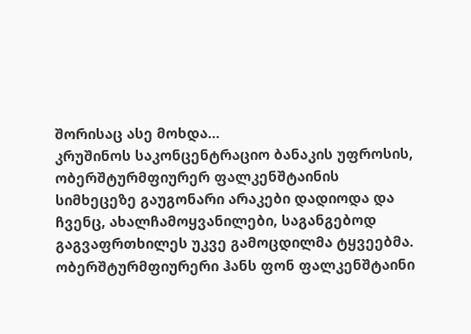შორისაც ასე მოხდა...
კრუშინოს საკონცენტრაციო ბანაკის უფროსის, ობერშტურმფიურერ ფალკენშტაინის სიმხეცეზე გაუგონარი არაკები დადიოდა და ჩვენც, ახალჩამოყვანილები, საგანგებოდ გაგვაფრთხილეს უკვე გამოცდილმა ტყვეებმა.
ობერშტურმფიურერი ჰანს ფონ ფალკენშტაინი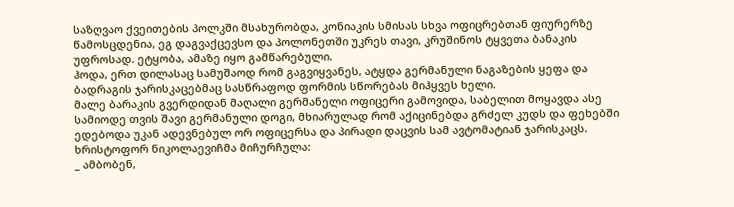საზღვაო ქვეითების პოლკში მსახურობდა, კონიაკის სმისას სხვა ოფიცრებთან ფიურერზე წამოსცდენია, ეგ დაგვაქცევსო და პოლონეთში უკრეს თავი, კრუშინოს ტყვეთა ბანაკის უფროსად. ეტყობა, ამაზე იყო გამწარებული.
ჰოდა, ერთ დილასაც სამუშაოდ რომ გაგვიყვანეს, ატყდა გერმანული ნაგაზების ყეფა და ბადრაგის ჯარისკაცებმაც სასწრაფოდ ფორმის სწორებას მიჰყვეს ხელი.
მალე ბარაკის გვერდიდან მაღალი გერმანელი ოფიცერი გამოვიდა, საბელით მოყავდა ასე სამიოდე თვის შავი გერმანული დოგი, მხიარულად რომ აქიცინებდა გრძელ კუდს და ფეხებში ედებოდა უკან ადევნებულ ორ ოფიცერსა და პირადი დაცვის სამ ავტომატიან ჯარისკაცს.
ხრისტოფორ ნიკოლაევიჩმა მიჩურჩულა:
_ ამბობენ,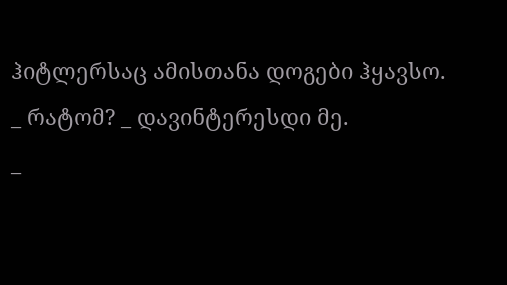ჰიტლერსაც ამისთანა დოგები ჰყავსო.
_ რატომ? _ დავინტერესდი მე.
_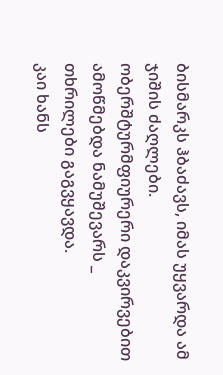ბისმარკს ჰბაძავს, იმას უყვარდა ამ ჯიშის ძაღლები.
ობერშტურმფიურერი დაკვირვებით ამოწმებდა ნამუშევარს _ თხრილები გაგვყავდა.
კაი ხანს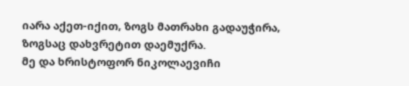იარა აქეთ-იქით, ზოგს მათრახი გადაუჭირა, ზოგსაც დახვრეტით დაემუქრა.
მე და ხრისტოფორ ნიკოლაევიჩი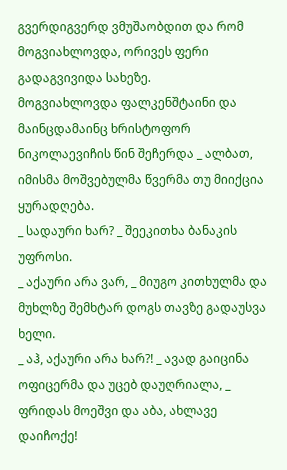გვერდიგვერდ ვმუშაობდით და რომ მოგვიახლოვდა, ორივეს ფერი გადაგვივიდა სახეზე.
მოგვიახლოვდა ფალკენშტაინი და მაინცდამაინც ხრისტოფორ ნიკოლაევიჩის წინ შეჩერდა _ ალბათ, იმისმა მოშვებულმა წვერმა თუ მიიქცია ყურადღება.
_ სადაური ხარ? _ შეეკითხა ბანაკის უფროსი.
_ აქაური არა ვარ, _ მიუგო კითხულმა და მუხლზე შემხტარ დოგს თავზე გადაუსვა ხელი.
_ აჰ, აქაური არა ხარ?! _ ავად გაიცინა ოფიცერმა და უცებ დაუღრიალა, _ ფრიდას მოეშვი და აბა, ახლავე დაიჩოქე!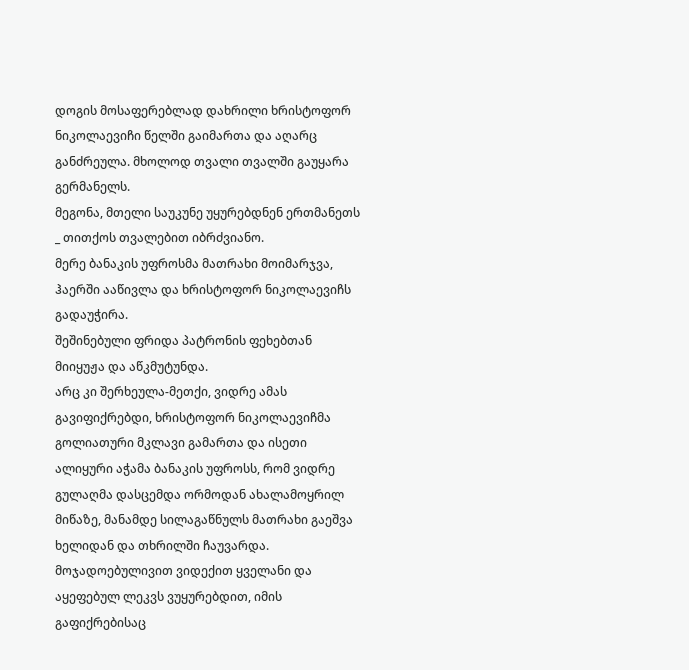დოგის მოსაფერებლად დახრილი ხრისტოფორ ნიკოლაევიჩი წელში გაიმართა და აღარც განძრეულა. მხოლოდ თვალი თვალში გაუყარა გერმანელს.
მეგონა, მთელი საუკუნე უყურებდნენ ერთმანეთს _ თითქოს თვალებით იბრძვიანო.
მერე ბანაკის უფროსმა მათრახი მოიმარჯვა, ჰაერში ააწივლა და ხრისტოფორ ნიკოლაევიჩს გადაუჭირა.
შეშინებული ფრიდა პატრონის ფეხებთან მიიყუჟა და აწკმუტუნდა.
არც კი შერხეულა-მეთქი, ვიდრე ამას გავიფიქრებდი, ხრისტოფორ ნიკოლაევიჩმა გოლიათური მკლავი გამართა და ისეთი ალიყური აჭამა ბანაკის უფროსს, რომ ვიდრე გულაღმა დასცემდა ორმოდან ახალამოყრილ მიწაზე, მანამდე სილაგაწნულს მათრახი გაეშვა ხელიდან და თხრილში ჩაუვარდა.
მოჯადოებულივით ვიდექით ყველანი და აყეფებულ ლეკვს ვუყურებდით, იმის გაფიქრებისაც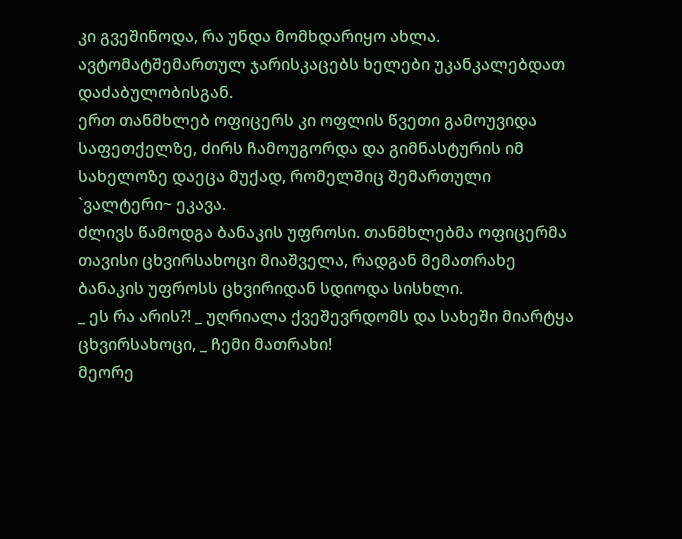კი გვეშინოდა, რა უნდა მომხდარიყო ახლა. ავტომატშემართულ ჯარისკაცებს ხელები უკანკალებდათ დაძაბულობისგან.
ერთ თანმხლებ ოფიცერს კი ოფლის წვეთი გამოუვიდა საფეთქელზე, ძირს ჩამოუგორდა და გიმნასტურის იმ სახელოზე დაეცა მუქად, რომელშიც შემართული `ვალტერი~ ეკავა.
ძლივს წამოდგა ბანაკის უფროსი. თანმხლებმა ოფიცერმა თავისი ცხვირსახოცი მიაშველა, რადგან მემათრახე ბანაკის უფროსს ცხვირიდან სდიოდა სისხლი.
_ ეს რა არის?! _ უღრიალა ქვეშევრდომს და სახეში მიარტყა ცხვირსახოცი, _ ჩემი მათრახი!
მეორე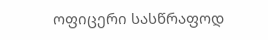ოფიცერი სასწრაფოდ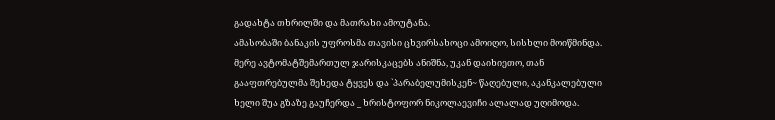გადახტა თხრილში და მათრახი ამოუტანა.
ამასობაში ბანაკის უფროსმა თავისი ცხვირსახოცი ამოიღო, სისხლი მოიწმინდა. მერე ავტომატშემართულ ჯარისკაცებს ანიშნა, უკან დაიხიეთო, თან გააფთრებულმა შეხედა ტყვეს და `პარაბელუმისკენ~ წაღებული, აკანკალებული ხელი შუა გზაზე გაუჩერდა _ ხრისტოფორ ნიკოლაევიჩი ალალად უღიმოდა.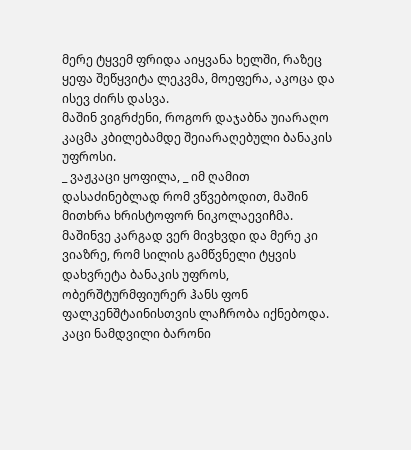მერე ტყვემ ფრიდა აიყვანა ხელში, რაზეც ყეფა შეწყვიტა ლეკვმა, მოეფერა, აკოცა და ისევ ძირს დასვა.
მაშინ ვიგრძენი, როგორ დაჯაბნა უიარაღო კაცმა კბილებამდე შეიარაღებული ბანაკის უფროსი.
_ ვაჟკაცი ყოფილა, _ იმ ღამით დასაძინებლად რომ ვწვებოდით, მაშინ მითხრა ხრისტოფორ ნიკოლაევიჩმა.
მაშინვე კარგად ვერ მივხვდი და მერე კი ვიაზრე, რომ სილის გამწვნელი ტყვის დახვრეტა ბანაკის უფროს, ობერშტურმფიურერ ჰანს ფონ ფალკენშტაინისთვის ლაჩრობა იქნებოდა. კაცი ნამდვილი ბარონი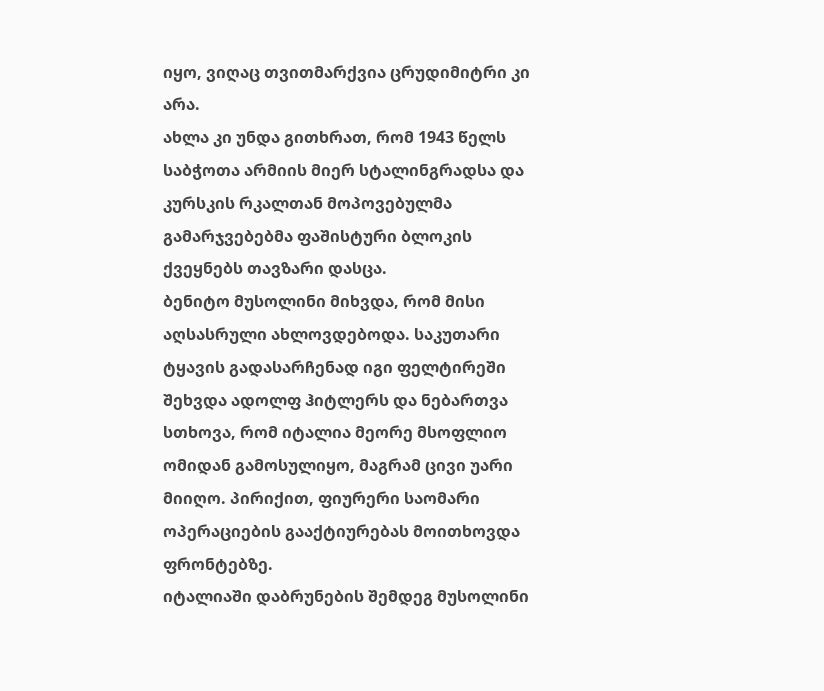იყო, ვიღაც თვითმარქვია ცრუდიმიტრი კი არა.
ახლა კი უნდა გითხრათ, რომ 1943 წელს საბჭოთა არმიის მიერ სტალინგრადსა და კურსკის რკალთან მოპოვებულმა გამარჯვებებმა ფაშისტური ბლოკის ქვეყნებს თავზარი დასცა.
ბენიტო მუსოლინი მიხვდა, რომ მისი აღსასრული ახლოვდებოდა. საკუთარი ტყავის გადასარჩენად იგი ფელტირეში შეხვდა ადოლფ ჰიტლერს და ნებართვა სთხოვა, რომ იტალია მეორე მსოფლიო ომიდან გამოსულიყო, მაგრამ ცივი უარი მიიღო. პირიქით, ფიურერი საომარი ოპერაციების გააქტიურებას მოითხოვდა ფრონტებზე.
იტალიაში დაბრუნების შემდეგ მუსოლინი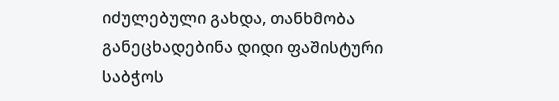იძულებული გახდა, თანხმობა განეცხადებინა დიდი ფაშისტური საბჭოს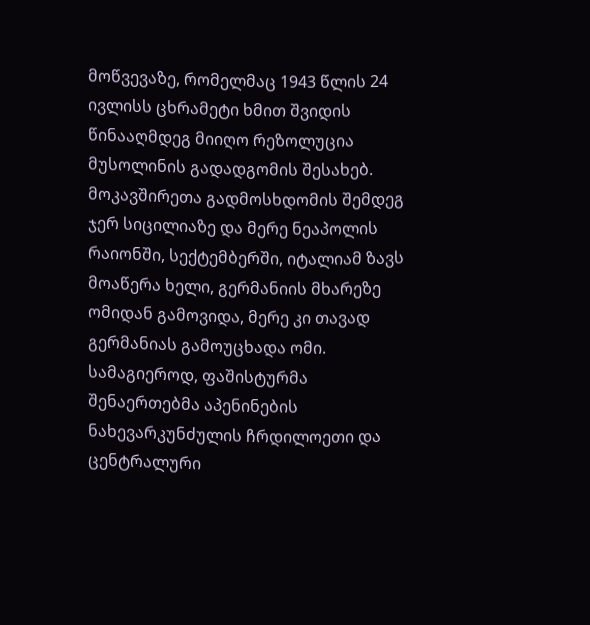მოწვევაზე, რომელმაც 1943 წლის 24 ივლისს ცხრამეტი ხმით შვიდის წინააღმდეგ მიიღო რეზოლუცია მუსოლინის გადადგომის შესახებ.
მოკავშირეთა გადმოსხდომის შემდეგ ჯერ სიცილიაზე და მერე ნეაპოლის რაიონში, სექტემბერში, იტალიამ ზავს მოაწერა ხელი, გერმანიის მხარეზე ომიდან გამოვიდა, მერე კი თავად გერმანიას გამოუცხადა ომი.
სამაგიეროდ, ფაშისტურმა შენაერთებმა აპენინების ნახევარკუნძულის ჩრდილოეთი და ცენტრალური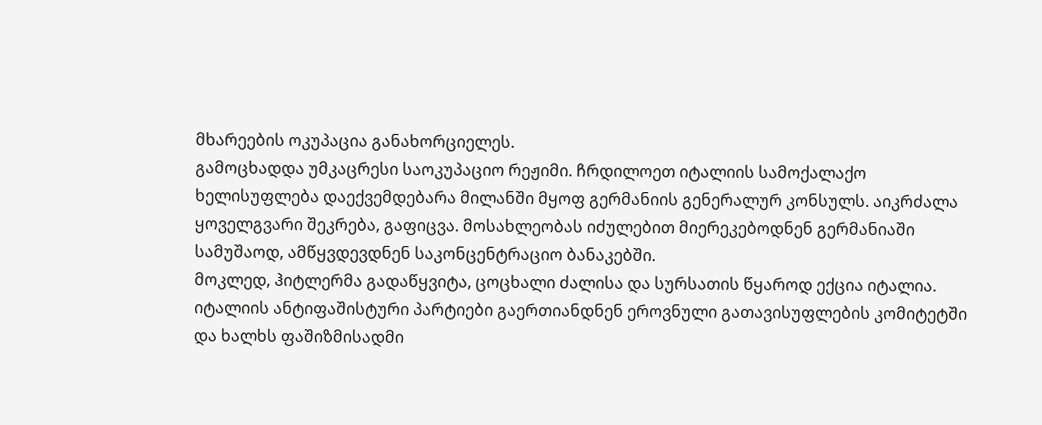მხარეების ოკუპაცია განახორციელეს.
გამოცხადდა უმკაცრესი საოკუპაციო რეჟიმი. ჩრდილოეთ იტალიის სამოქალაქო ხელისუფლება დაექვემდებარა მილანში მყოფ გერმანიის გენერალურ კონსულს. აიკრძალა ყოველგვარი შეკრება, გაფიცვა. მოსახლეობას იძულებით მიერეკებოდნენ გერმანიაში სამუშაოდ, ამწყვდევდნენ საკონცენტრაციო ბანაკებში.
მოკლედ, ჰიტლერმა გადაწყვიტა, ცოცხალი ძალისა და სურსათის წყაროდ ექცია იტალია.
იტალიის ანტიფაშისტური პარტიები გაერთიანდნენ ეროვნული გათავისუფლების კომიტეტში და ხალხს ფაშიზმისადმი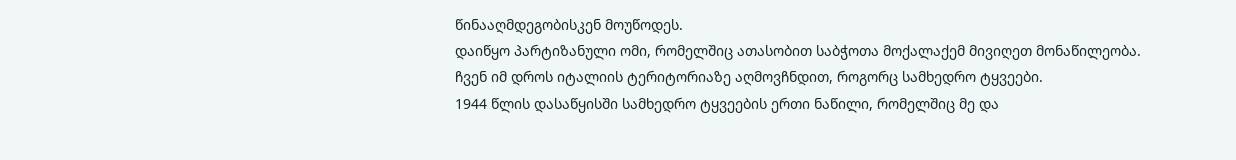წინააღმდეგობისკენ მოუწოდეს.
დაიწყო პარტიზანული ომი, რომელშიც ათასობით საბჭოთა მოქალაქემ მივიღეთ მონაწილეობა. ჩვენ იმ დროს იტალიის ტერიტორიაზე აღმოვჩნდით, როგორც სამხედრო ტყვეები.
1944 წლის დასაწყისში სამხედრო ტყვეების ერთი ნაწილი, რომელშიც მე და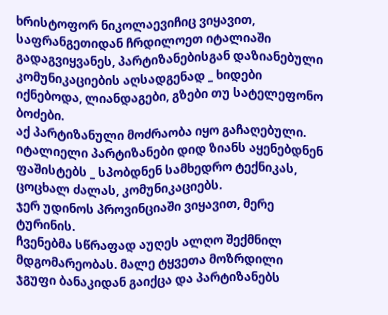ხრისტოფორ ნიკოლაევიჩიც ვიყავით, საფრანგეთიდან ჩრდილოეთ იტალიაში გადაგვიყვანეს, პარტიზანებისგან დაზიანებული კომუნიკაციების აღსადგენად _ ხიდები იქნებოდა, ლიანდაგები, გზები თუ სატელეფონო ბოძები.
აქ პარტიზანული მოძრაობა იყო გაჩაღებული. იტალიელი პარტიზანები დიდ ზიანს აყენებდნენ ფაშისტებს _ სპობდნენ სამხედრო ტექნიკას, ცოცხალ ძალას, კომუნიკაციებს.
ჯერ უდინოს პროვინციაში ვიყავით, მერე ტურინის.
ჩვენებმა სწრაფად აუღეს ალღო შექმნილ მდგომარეობას. მალე ტყვეთა მოზრდილი ჯგუფი ბანაკიდან გაიქცა და პარტიზანებს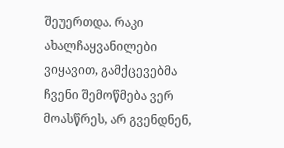შეუერთდა. რაკი ახალჩაყვანილები ვიყავით, გამქცევებმა ჩვენი შემოწმება ვერ მოასწრეს, არ გვენდნენ,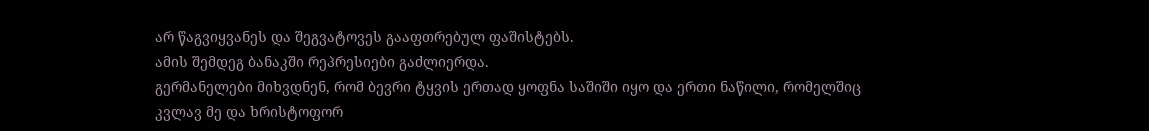არ წაგვიყვანეს და შეგვატოვეს გააფთრებულ ფაშისტებს.
ამის შემდეგ ბანაკში რეპრესიები გაძლიერდა.
გერმანელები მიხვდნენ, რომ ბევრი ტყვის ერთად ყოფნა საშიში იყო და ერთი ნაწილი, რომელშიც კვლავ მე და ხრისტოფორ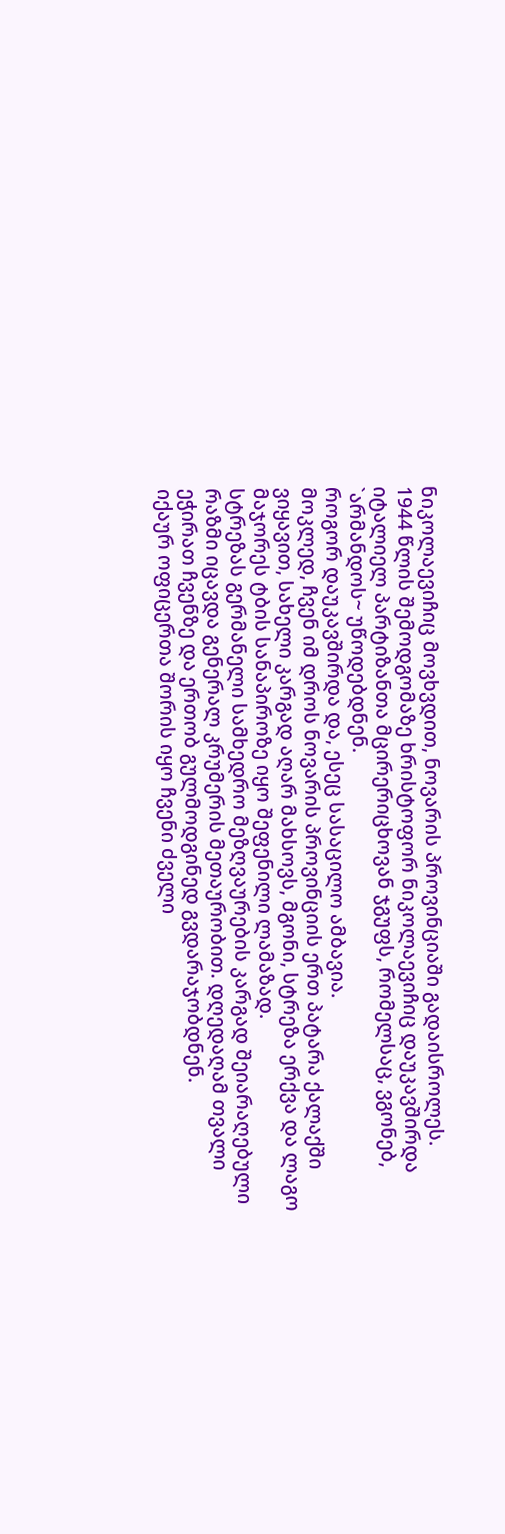ნიკოლაევიჩიც მოვხვდით, ნოვარის პროვინციაში გადაისროლეს.
1944 წლის შემოდგომაზე ხრისტოფორ ნიკოლაევიჩიც დაუკავშირდა იტალიელ პარტიზანთა მცირერიცხოვან ჯგუფს, რომელსაც, ვგონებ, `არმანდოს~ უწოდებდნენ.
როგორ დაუკავშირდა და, ესეც სასაცილო ამბავია.
მოკლედ, ჩვენ იმ დროს ნოვარის პროვინციის ერთ პატარა ქალაქში ვიყავით, სახელი კარგად აღარ მახსოვს, მგონი, სტრეზა ერქვა და ლაგო მაჯორეს ტბის სანაპიროზე იყო შეფენილი ლამაზად.
სტრეზას გერმანელი სამხედრო მეზღვაურების კარგად შეიარაღებული რაზმი იცავდა გენერალ კრუმერის მეთაურობით. დღედაღამ თვალი ეჭირათ ჩვენზე და ერთობ გულმოდგინედ გვდარაჯობდნენ.
იქაურ ოფიცერთა შორის იყო ჩვენი ძველი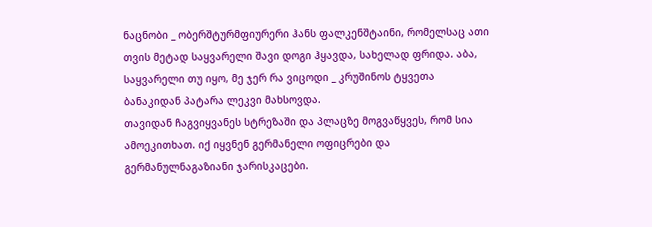ნაცნობი _ ობერშტურმფიურერი ჰანს ფალკენშტაინი, რომელსაც ათი თვის მეტად საყვარელი შავი დოგი ჰყავდა, სახელად ფრიდა. აბა, საყვარელი თუ იყო, მე ჯერ რა ვიცოდი _ კრუშინოს ტყვეთა ბანაკიდან პატარა ლეკვი მახსოვდა.
თავიდან ჩაგვიყვანეს სტრეზაში და პლაცზე მოგვაწყვეს, რომ სია ამოეკითხათ. იქ იყვნენ გერმანელი ოფიცრები და გერმანულნაგაზიანი ჯარისკაცები.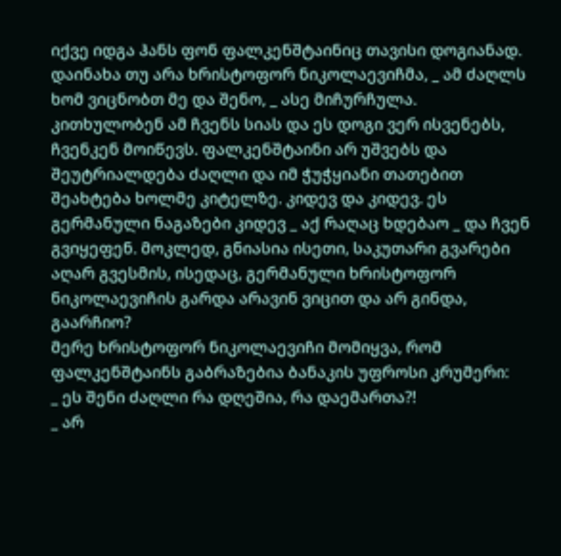იქვე იდგა ჰანს ფონ ფალკენშტაინიც თავისი დოგიანად.
დაინახა თუ არა ხრისტოფორ ნიკოლაევიჩმა, _ ამ ძაღლს ხომ ვიცნობთ მე და შენო, _ ასე მიჩურჩულა.
კითხულობენ ამ ჩვენს სიას და ეს დოგი ვერ ისვენებს, ჩვენკენ მოიწევს. ფალკენშტაინი არ უშვებს და შეუტრიალდება ძაღლი და იმ ჭუჭყიანი თათებით შეახტება ხოლმე კიტელზე. კიდევ და კიდევ. ეს გერმანული ნაგაზები კიდევ _ აქ რაღაც ხდებაო _ და ჩვენ გვიყეფენ. მოკლედ, გნიასია ისეთი, საკუთარი გვარები აღარ გვესმის, ისედაც, გერმანული ხრისტოფორ ნიკოლაევიჩის გარდა არავინ ვიცით და არ გინდა, გაარჩიო?
მერე ხრისტოფორ ნიკოლაევიჩი მომიყვა, რომ ფალკენშტაინს გაბრაზებია ბანაკის უფროსი კრუმერი:
_ ეს შენი ძაღლი რა დღეშია, რა დაემართა?!
_ არ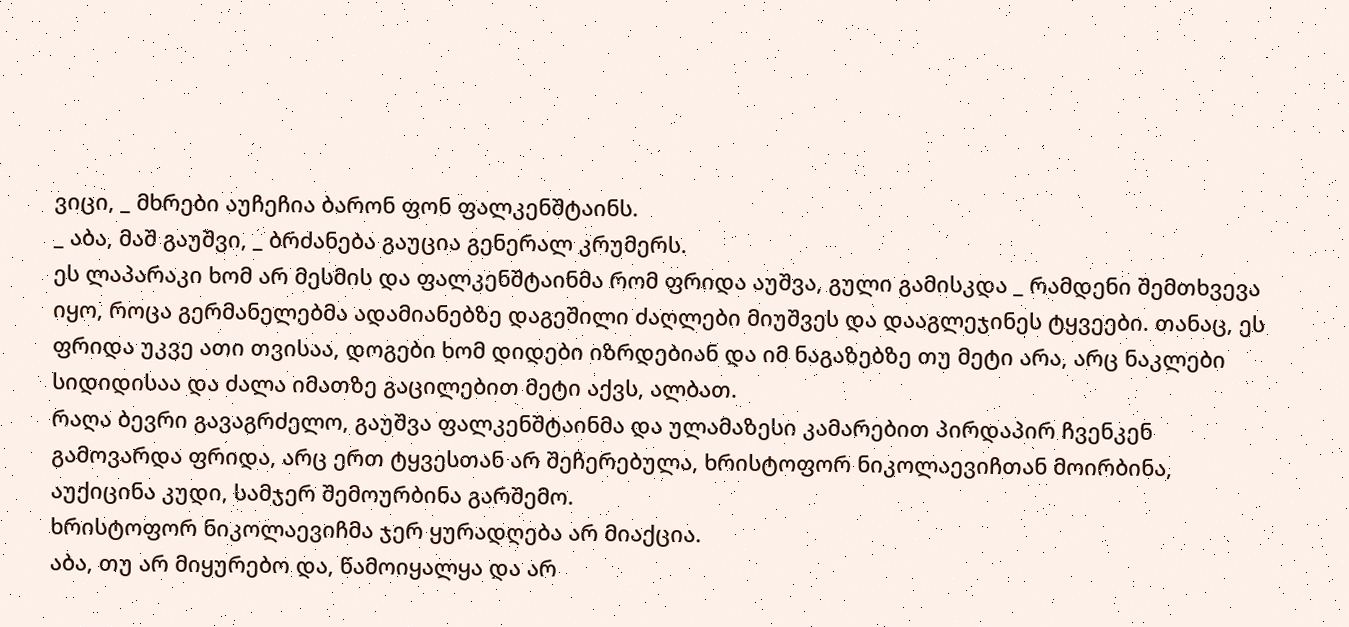ვიცი, _ მხრები აუჩეჩია ბარონ ფონ ფალკენშტაინს.
_ აბა, მაშ გაუშვი, _ ბრძანება გაუცია გენერალ კრუმერს.
ეს ლაპარაკი ხომ არ მესმის და ფალკენშტაინმა რომ ფრიდა აუშვა, გული გამისკდა _ რამდენი შემთხვევა იყო, როცა გერმანელებმა ადამიანებზე დაგეშილი ძაღლები მიუშვეს და დააგლეჯინეს ტყვეები. თანაც, ეს ფრიდა უკვე ათი თვისაა, დოგები ხომ დიდები იზრდებიან და იმ ნაგაზებზე თუ მეტი არა, არც ნაკლები სიდიდისაა და ძალა იმათზე გაცილებით მეტი აქვს, ალბათ.
რაღა ბევრი გავაგრძელო, გაუშვა ფალკენშტაინმა და ულამაზესი კამარებით პირდაპირ ჩვენკენ გამოვარდა ფრიდა, არც ერთ ტყვესთან არ შეჩერებულა, ხრისტოფორ ნიკოლაევიჩთან მოირბინა, აუქიცინა კუდი, სამჯერ შემოურბინა გარშემო.
ხრისტოფორ ნიკოლაევიჩმა ჯერ ყურადღება არ მიაქცია.
აბა, თუ არ მიყურებო და, წამოიყალყა და არ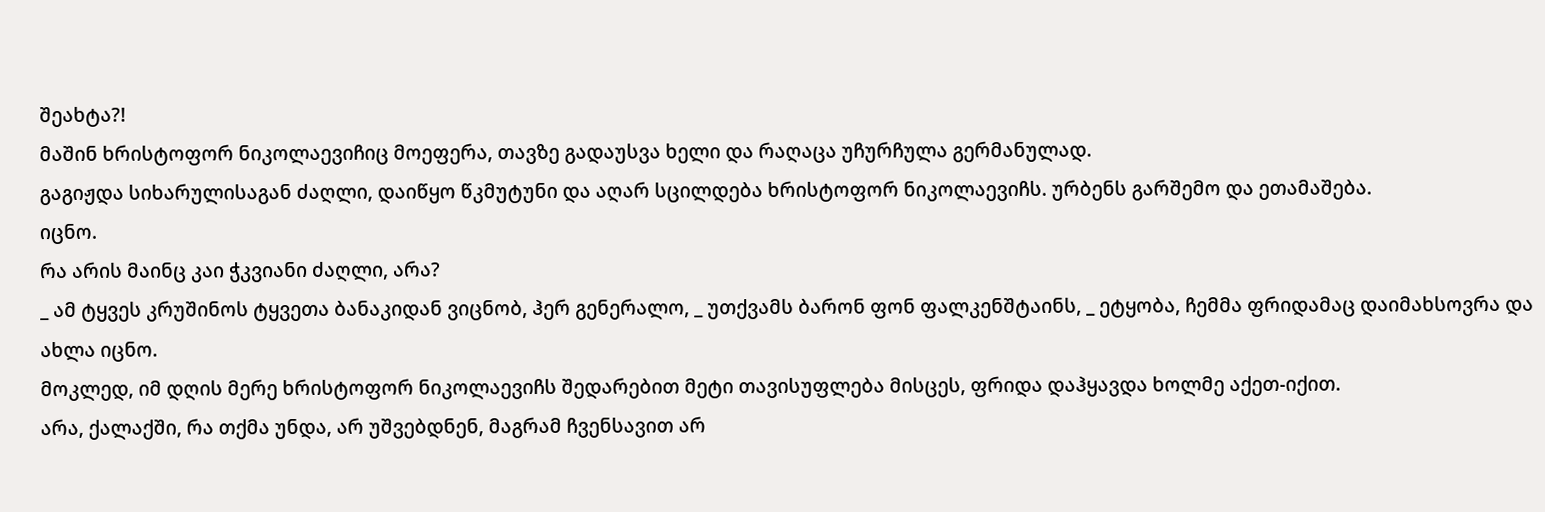შეახტა?!
მაშინ ხრისტოფორ ნიკოლაევიჩიც მოეფერა, თავზე გადაუსვა ხელი და რაღაცა უჩურჩულა გერმანულად.
გაგიჟდა სიხარულისაგან ძაღლი, დაიწყო წკმუტუნი და აღარ სცილდება ხრისტოფორ ნიკოლაევიჩს. ურბენს გარშემო და ეთამაშება.
იცნო.
რა არის მაინც კაი ჭკვიანი ძაღლი, არა?
_ ამ ტყვეს კრუშინოს ტყვეთა ბანაკიდან ვიცნობ, ჰერ გენერალო, _ უთქვამს ბარონ ფონ ფალკენშტაინს, _ ეტყობა, ჩემმა ფრიდამაც დაიმახსოვრა და ახლა იცნო.
მოკლედ, იმ დღის მერე ხრისტოფორ ნიკოლაევიჩს შედარებით მეტი თავისუფლება მისცეს, ფრიდა დაჰყავდა ხოლმე აქეთ-იქით.
არა, ქალაქში, რა თქმა უნდა, არ უშვებდნენ, მაგრამ ჩვენსავით არ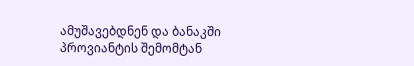ამუშავებდნენ და ბანაკში პროვიანტის შემომტან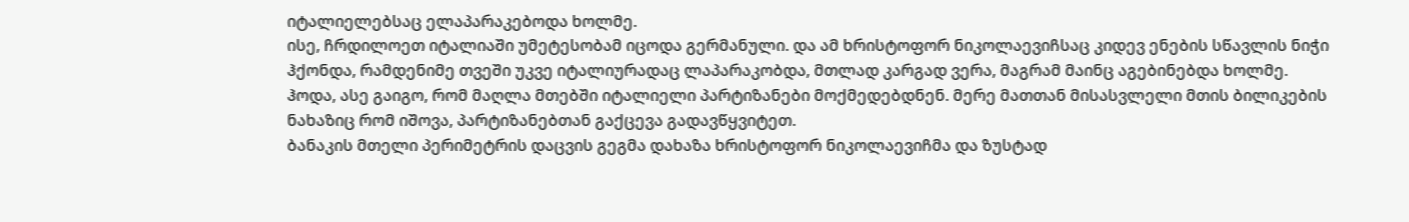იტალიელებსაც ელაპარაკებოდა ხოლმე.
ისე, ჩრდილოეთ იტალიაში უმეტესობამ იცოდა გერმანული. და ამ ხრისტოფორ ნიკოლაევიჩსაც კიდევ ენების სწავლის ნიჭი ჰქონდა, რამდენიმე თვეში უკვე იტალიურადაც ლაპარაკობდა, მთლად კარგად ვერა, მაგრამ მაინც აგებინებდა ხოლმე.
ჰოდა, ასე გაიგო, რომ მაღლა მთებში იტალიელი პარტიზანები მოქმედებდნენ. მერე მათთან მისასვლელი მთის ბილიკების ნახაზიც რომ იშოვა, პარტიზანებთან გაქცევა გადავწყვიტეთ.
ბანაკის მთელი პერიმეტრის დაცვის გეგმა დახაზა ხრისტოფორ ნიკოლაევიჩმა და ზუსტად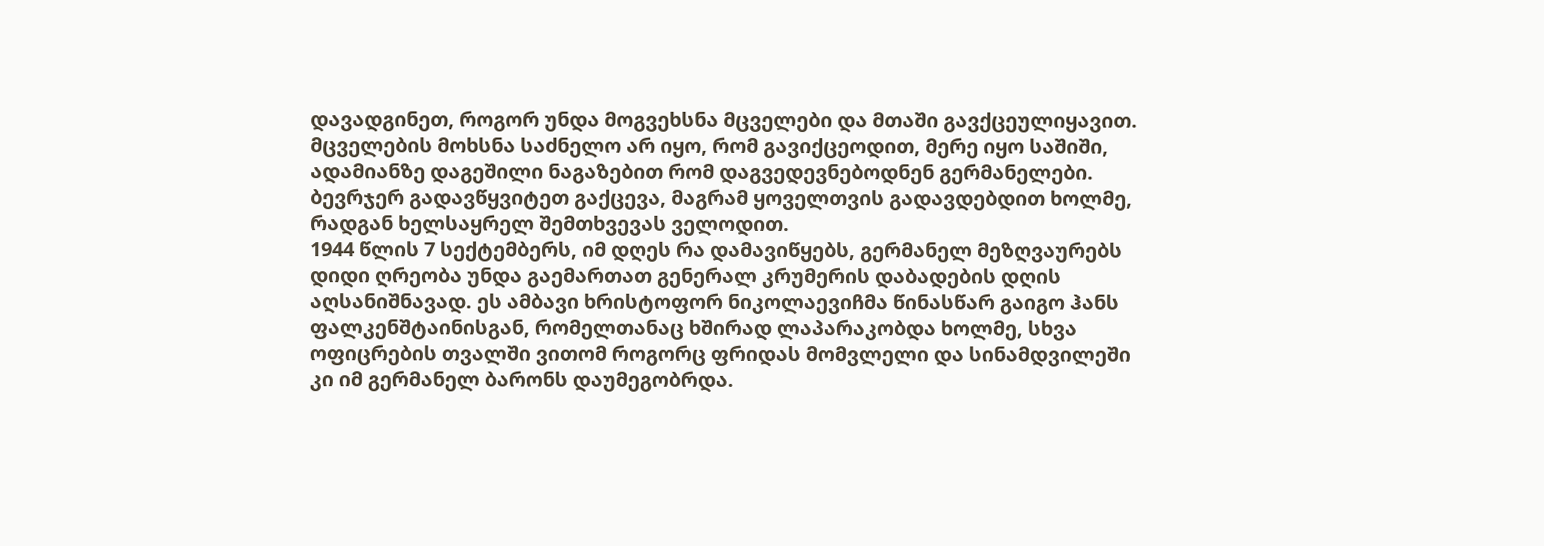დავადგინეთ, როგორ უნდა მოგვეხსნა მცველები და მთაში გავქცეულიყავით. მცველების მოხსნა საძნელო არ იყო, რომ გავიქცეოდით, მერე იყო საშიში, ადამიანზე დაგეშილი ნაგაზებით რომ დაგვედევნებოდნენ გერმანელები.
ბევრჯერ გადავწყვიტეთ გაქცევა, მაგრამ ყოველთვის გადავდებდით ხოლმე, რადგან ხელსაყრელ შემთხვევას ველოდით.
1944 წლის 7 სექტემბერს, იმ დღეს რა დამავიწყებს, გერმანელ მეზღვაურებს დიდი ღრეობა უნდა გაემართათ გენერალ კრუმერის დაბადების დღის აღსანიშნავად. ეს ამბავი ხრისტოფორ ნიკოლაევიჩმა წინასწარ გაიგო ჰანს ფალკენშტაინისგან, რომელთანაც ხშირად ლაპარაკობდა ხოლმე, სხვა ოფიცრების თვალში ვითომ როგორც ფრიდას მომვლელი და სინამდვილეში კი იმ გერმანელ ბარონს დაუმეგობრდა.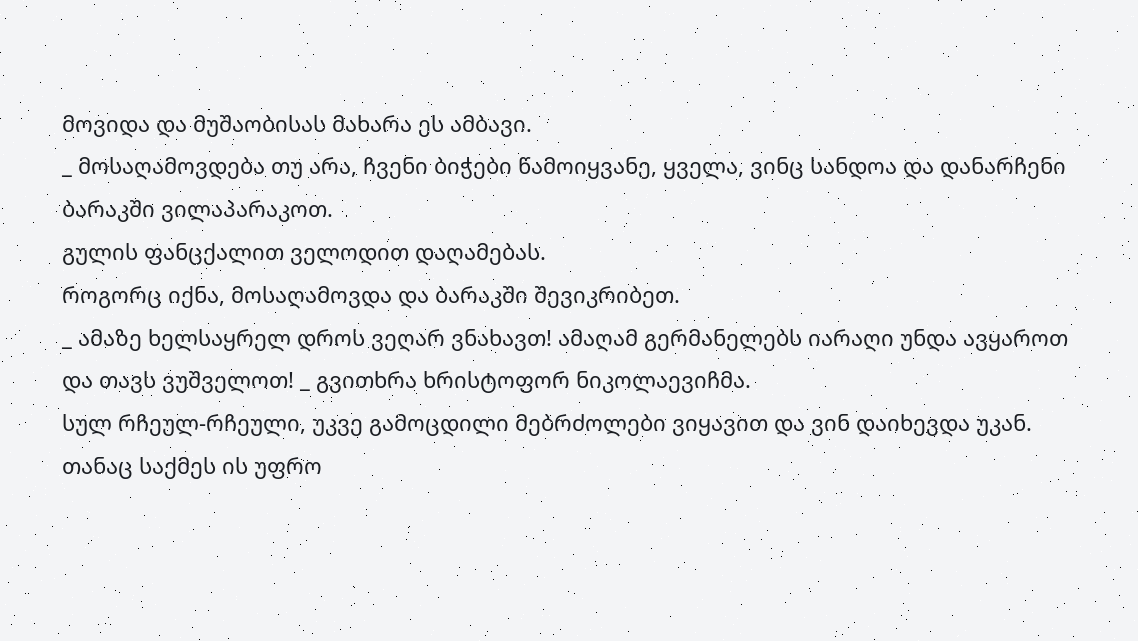მოვიდა და მუშაობისას მახარა ეს ამბავი.
_ მოსაღამოვდება თუ არა, ჩვენი ბიჭები წამოიყვანე, ყველა, ვინც სანდოა და დანარჩენი ბარაკში ვილაპარაკოთ.
გულის ფანცქალით ველოდით დაღამებას.
როგორც იქნა, მოსაღამოვდა და ბარაკში შევიკრიბეთ.
_ ამაზე ხელსაყრელ დროს ვეღარ ვნახავთ! ამაღამ გერმანელებს იარაღი უნდა ავყაროთ და თავს ვუშველოთ! _ გვითხრა ხრისტოფორ ნიკოლაევიჩმა.
სულ რჩეულ-რჩეული, უკვე გამოცდილი მებრძოლები ვიყავით და ვინ დაიხევდა უკან. თანაც საქმეს ის უფრო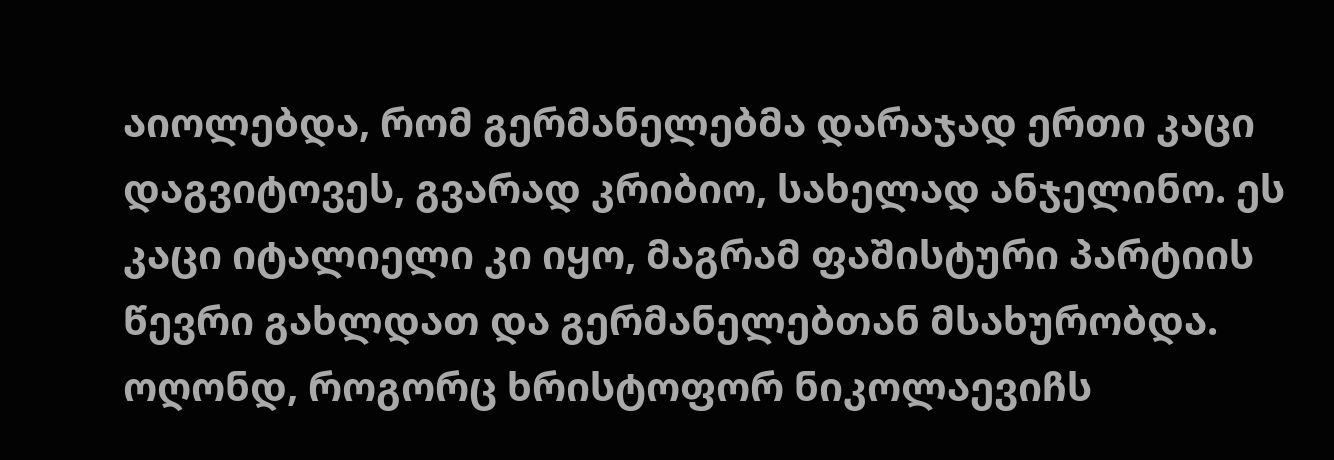აიოლებდა, რომ გერმანელებმა დარაჯად ერთი კაცი დაგვიტოვეს, გვარად კრიბიო, სახელად ანჯელინო. ეს კაცი იტალიელი კი იყო, მაგრამ ფაშისტური პარტიის წევრი გახლდათ და გერმანელებთან მსახურობდა. ოღონდ, როგორც ხრისტოფორ ნიკოლაევიჩს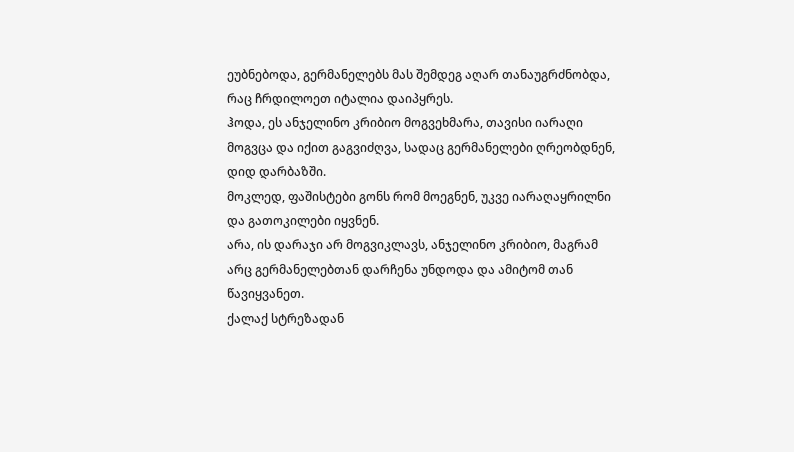ეუბნებოდა, გერმანელებს მას შემდეგ აღარ თანაუგრძნობდა, რაც ჩრდილოეთ იტალია დაიპყრეს.
ჰოდა, ეს ანჯელინო კრიბიო მოგვეხმარა, თავისი იარაღი მოგვცა და იქით გაგვიძღვა, სადაც გერმანელები ღრეობდნენ, დიდ დარბაზში.
მოკლედ, ფაშისტები გონს რომ მოეგნენ, უკვე იარაღაყრილნი და გათოკილები იყვნენ.
არა, ის დარაჯი არ მოგვიკლავს, ანჯელინო კრიბიო, მაგრამ არც გერმანელებთან დარჩენა უნდოდა და ამიტომ თან წავიყვანეთ.
ქალაქ სტრეზადან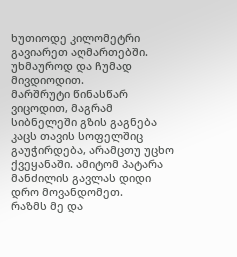ხუთიოდე კილომეტრი გავიარეთ აღმართებში.
უხმაუროდ და ჩუმად მივდიოდით.
მარშრუტი წინასწარ ვიცოდით, მაგრამ სიბნელეში გზის გაგნება კაცს თავის სოფელშიც გაუჭირდება, არამცთუ უცხო ქვეყანაში. ამიტომ პატარა მანძილის გავლას დიდი დრო მოვანდომეთ.
რაზმს მე და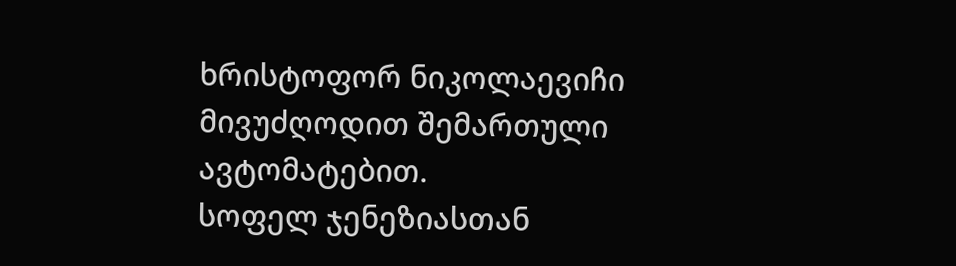ხრისტოფორ ნიკოლაევიჩი მივუძღოდით შემართული ავტომატებით.
სოფელ ჯენეზიასთან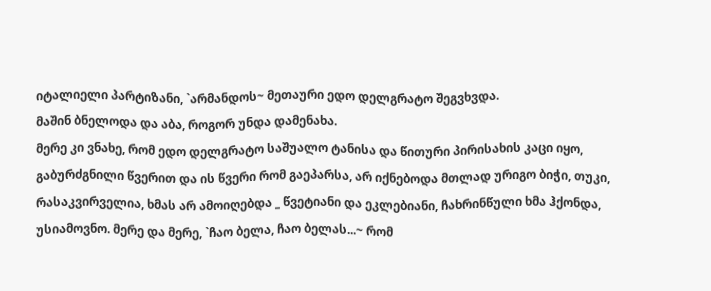იტალიელი პარტიზანი, `არმანდოს~ მეთაური ედო დელგრატო შეგვხვდა.
მაშინ ბნელოდა და აბა, როგორ უნდა დამენახა.
მერე კი ვნახე, რომ ედო დელგრატო საშუალო ტანისა და წითური პირისახის კაცი იყო, გაბურძგნილი წვერით და ის წვერი რომ გაეპარსა, არ იქნებოდა მთლად ურიგო ბიჭი, თუკი, რასაკვირველია, ხმას არ ამოიღებდა _ წვეტიანი და ეკლებიანი, ჩახრინწული ხმა ჰქონდა, უსიამოვნო. მერე და მერე, `ჩაო ბელა, ჩაო ბელას...~ რომ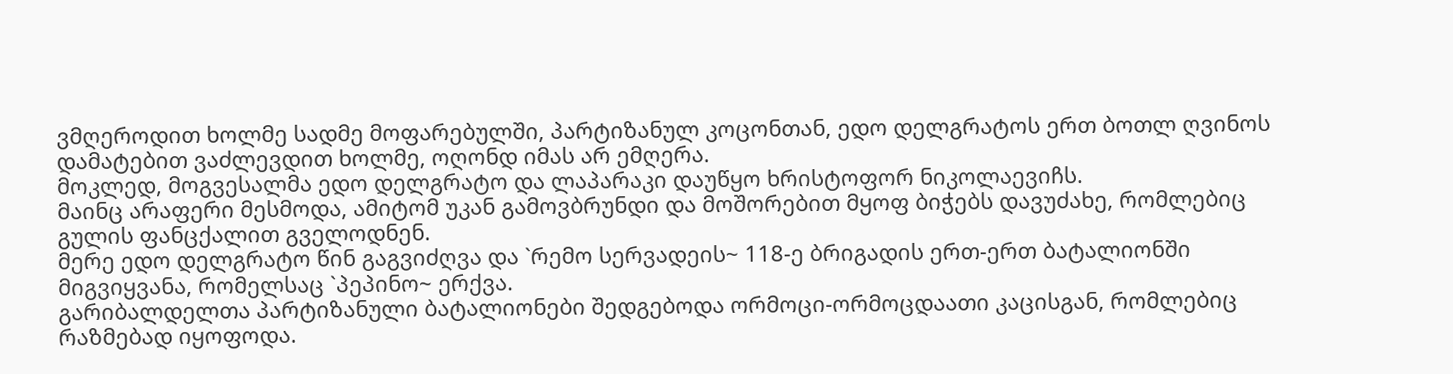ვმღეროდით ხოლმე სადმე მოფარებულში, პარტიზანულ კოცონთან, ედო დელგრატოს ერთ ბოთლ ღვინოს დამატებით ვაძლევდით ხოლმე, ოღონდ იმას არ ემღერა.
მოკლედ, მოგვესალმა ედო დელგრატო და ლაპარაკი დაუწყო ხრისტოფორ ნიკოლაევიჩს.
მაინც არაფერი მესმოდა, ამიტომ უკან გამოვბრუნდი და მოშორებით მყოფ ბიჭებს დავუძახე, რომლებიც გულის ფანცქალით გველოდნენ.
მერე ედო დელგრატო წინ გაგვიძღვა და `რემო სერვადეის~ 118-ე ბრიგადის ერთ-ერთ ბატალიონში მიგვიყვანა, რომელსაც `პეპინო~ ერქვა.
გარიბალდელთა პარტიზანული ბატალიონები შედგებოდა ორმოცი-ორმოცდაათი კაცისგან, რომლებიც რაზმებად იყოფოდა.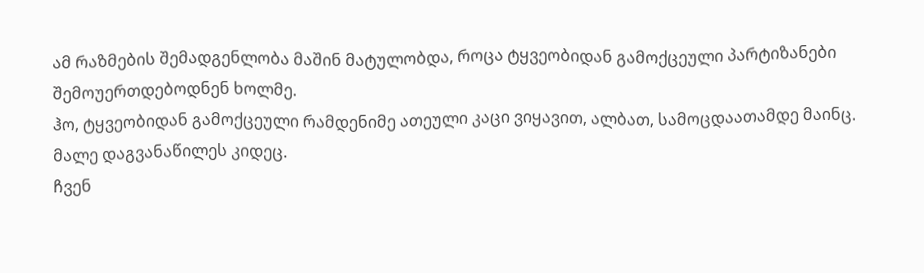ამ რაზმების შემადგენლობა მაშინ მატულობდა, როცა ტყვეობიდან გამოქცეული პარტიზანები შემოუერთდებოდნენ ხოლმე.
ჰო, ტყვეობიდან გამოქცეული რამდენიმე ათეული კაცი ვიყავით, ალბათ, სამოცდაათამდე მაინც.
მალე დაგვანაწილეს კიდეც.
ჩვენ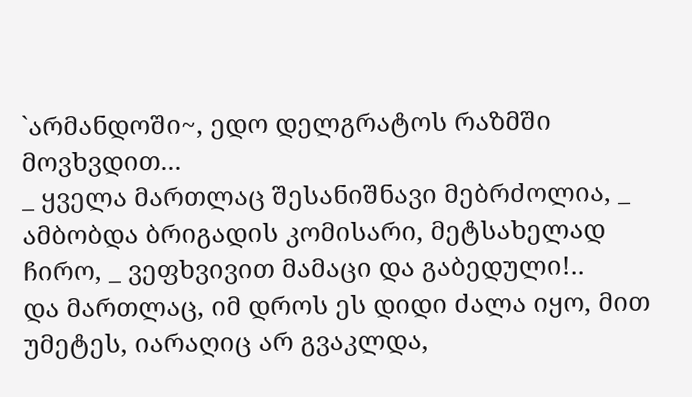`არმანდოში~, ედო დელგრატოს რაზმში მოვხვდით...
_ ყველა მართლაც შესანიშნავი მებრძოლია, _ ამბობდა ბრიგადის კომისარი, მეტსახელად ჩირო, _ ვეფხვივით მამაცი და გაბედული!..
და მართლაც, იმ დროს ეს დიდი ძალა იყო, მით უმეტეს, იარაღიც არ გვაკლდა,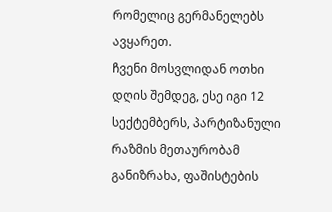რომელიც გერმანელებს ავყარეთ.
ჩვენი მოსვლიდან ოთხი დღის შემდეგ, ესე იგი 12 სექტემბერს, პარტიზანული რაზმის მეთაურობამ განიზრახა, ფაშისტების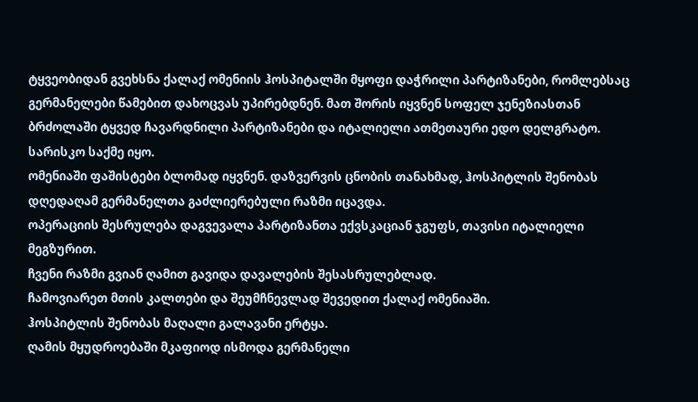ტყვეობიდან გვეხსნა ქალაქ ომენიის ჰოსპიტალში მყოფი დაჭრილი პარტიზანები, რომლებსაც გერმანელები წამებით დახოცვას უპირებდნენ. მათ შორის იყვნენ სოფელ ჯენეზიასთან ბრძოლაში ტყვედ ჩავარდნილი პარტიზანები და იტალიელი ათმეთაური ედო დელგრატო.
სარისკო საქმე იყო.
ომენიაში ფაშისტები ბლომად იყვნენ. დაზვერვის ცნობის თანახმად, ჰოსპიტლის შენობას დღედაღამ გერმანელთა გაძლიერებული რაზმი იცავდა.
ოპერაციის შესრულება დაგვევალა პარტიზანთა ექვსკაციან ჯგუფს, თავისი იტალიელი მეგზურით.
ჩვენი რაზმი გვიან ღამით გავიდა დავალების შესასრულებლად.
ჩამოვიარეთ მთის კალთები და შეუმჩნევლად შევედით ქალაქ ომენიაში.
ჰოსპიტლის შენობას მაღალი გალავანი ერტყა.
ღამის მყუდროებაში მკაფიოდ ისმოდა გერმანელი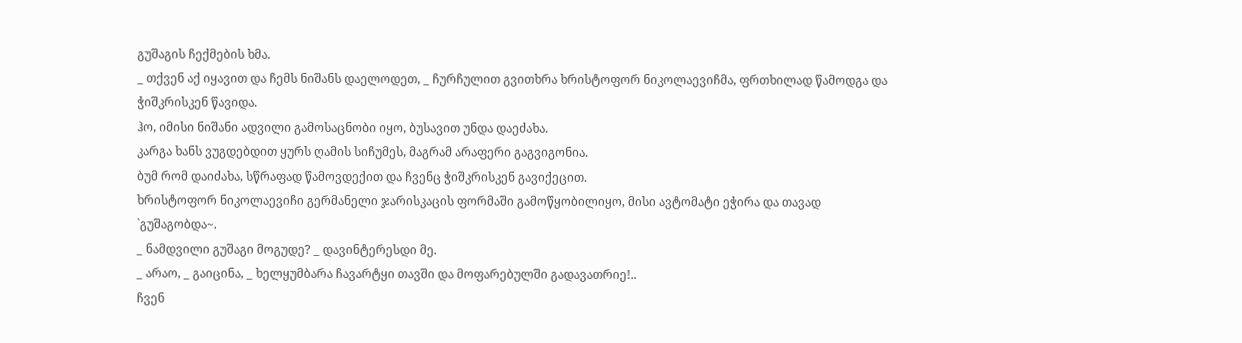გუშაგის ჩექმების ხმა.
_ თქვენ აქ იყავით და ჩემს ნიშანს დაელოდეთ, _ ჩურჩულით გვითხრა ხრისტოფორ ნიკოლაევიჩმა, ფრთხილად წამოდგა და ჭიშკრისკენ წავიდა.
ჰო, იმისი ნიშანი ადვილი გამოსაცნობი იყო, ბუსავით უნდა დაეძახა.
კარგა ხანს ვუგდებდით ყურს ღამის სიჩუმეს, მაგრამ არაფერი გაგვიგონია.
ბუმ რომ დაიძახა, სწრაფად წამოვდექით და ჩვენც ჭიშკრისკენ გავიქეცით.
ხრისტოფორ ნიკოლაევიჩი გერმანელი ჯარისკაცის ფორმაში გამოწყობილიყო, მისი ავტომატი ეჭირა და თავად `გუშაგობდა~.
_ ნამდვილი გუშაგი მოგუდე? _ დავინტერესდი მე.
_ არაო, _ გაიცინა, _ ხელყუმბარა ჩავარტყი თავში და მოფარებულში გადავათრიე!..
ჩვენ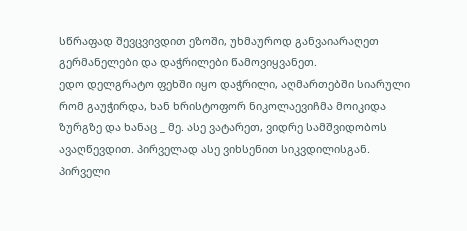სწრაფად შევცვივდით ეზოში, უხმაუროდ განვაიარაღეთ გერმანელები და დაჭრილები წამოვიყვანეთ.
ედო დელგრატო ფეხში იყო დაჭრილი, აღმართებში სიარული რომ გაუჭირდა, ხან ხრისტოფორ ნიკოლაევიჩმა მოიკიდა ზურგზე და ხანაც _ მე. ასე ვატარეთ, ვიდრე სამშვიდობოს ავაღწევდით. პირველად ასე ვიხსენით სიკვდილისგან.
პირველი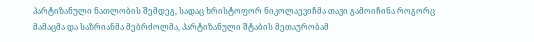პარტიზანული ნათლობის შემდეგ, სადაც ხრისტოფორ ნიკოლაევიჩმა თავი გამოიჩინა როგორც მამაცმა და საზრიანმა მებრძოლმა, პარტიზანული შტაბის მეთაურობამ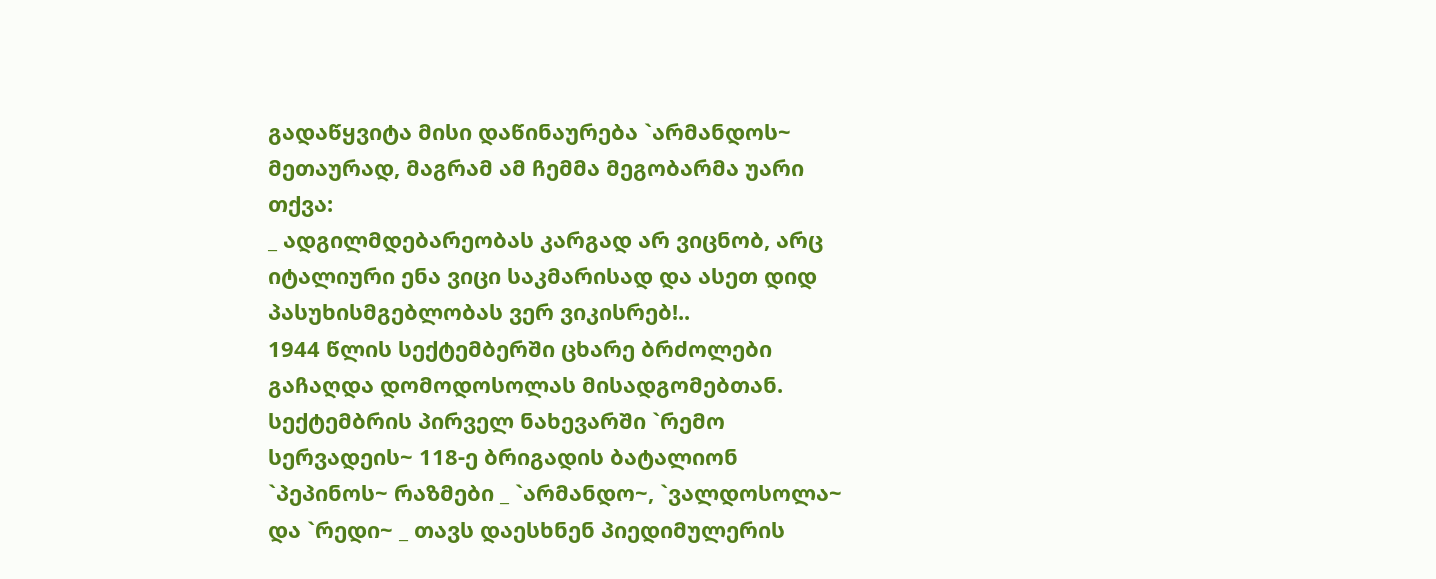გადაწყვიტა მისი დაწინაურება `არმანდოს~ მეთაურად, მაგრამ ამ ჩემმა მეგობარმა უარი თქვა:
_ ადგილმდებარეობას კარგად არ ვიცნობ, არც იტალიური ენა ვიცი საკმარისად და ასეთ დიდ პასუხისმგებლობას ვერ ვიკისრებ!..
1944 წლის სექტემბერში ცხარე ბრძოლები გაჩაღდა დომოდოსოლას მისადგომებთან.
სექტემბრის პირველ ნახევარში `რემო სერვადეის~ 118-ე ბრიგადის ბატალიონ `პეპინოს~ რაზმები _ `არმანდო~, `ვალდოსოლა~ და `რედი~ _ თავს დაესხნენ პიედიმულერის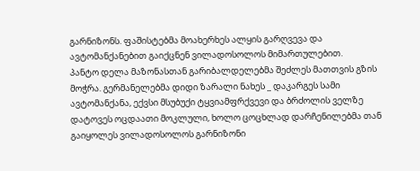გარნიზონს. ფაშისტებმა მოახერხეს ალყის გარღვევა და ავტომანქანებით გაიქცნენ ვილადოსოლოს მიმართულებით.
პანტო დელა მაზონასთან გარიბალდელებმა შეძლეს მათთვის გზის მოჭრა. გერმანელებმა დიდი ზარალი ნახეს _ დაკარგეს სამი ავტომანქანა, ექვსი მსუბუქი ტყვიამფრქვევი და ბრძოლის ველზე დატოვეს ოცდაათი მოკლული, ხოლო ცოცხლად დარჩენილებმა თან გაიყოლეს ვილადოსოლოს გარნიზონი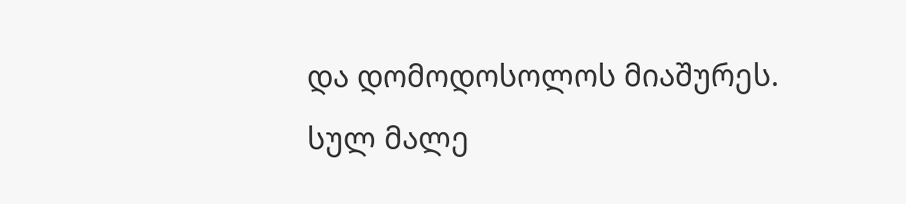და დომოდოსოლოს მიაშურეს.
სულ მალე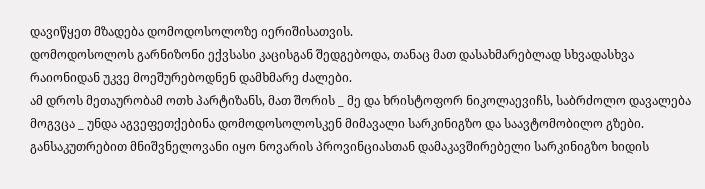დავიწყეთ მზადება დომოდოსოლოზე იერიშისათვის.
დომოდოსოლოს გარნიზონი ექვსასი კაცისგან შედგებოდა, თანაც მათ დასახმარებლად სხვადასხვა რაიონიდან უკვე მოეშურებოდნენ დამხმარე ძალები.
ამ დროს მეთაურობამ ოთხ პარტიზანს, მათ შორის _ მე და ხრისტოფორ ნიკოლაევიჩს, საბრძოლო დავალება მოგვცა _ უნდა აგვეფეთქებინა დომოდოსოლოსკენ მიმავალი სარკინიგზო და საავტომობილო გზები.
განსაკუთრებით მნიშვნელოვანი იყო ნოვარის პროვინციასთან დამაკავშირებელი სარკინიგზო ხიდის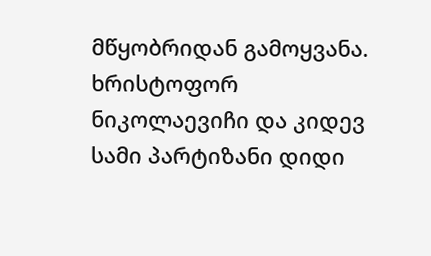მწყობრიდან გამოყვანა.
ხრისტოფორ ნიკოლაევიჩი და კიდევ სამი პარტიზანი დიდი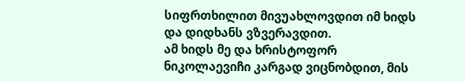სიფრთხილით მივუახლოვდით იმ ხიდს და დიდხანს ვზვერავდით.
ამ ხიდს მე და ხრისტოფორ ნიკოლაევიჩი კარგად ვიცნობდით, მის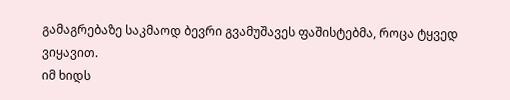გამაგრებაზე საკმაოდ ბევრი გვამუშავეს ფაშისტებმა, როცა ტყვედ ვიყავით.
იმ ხიდს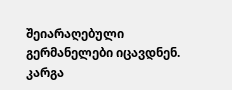შეიარაღებული გერმანელები იცავდნენ.
კარგა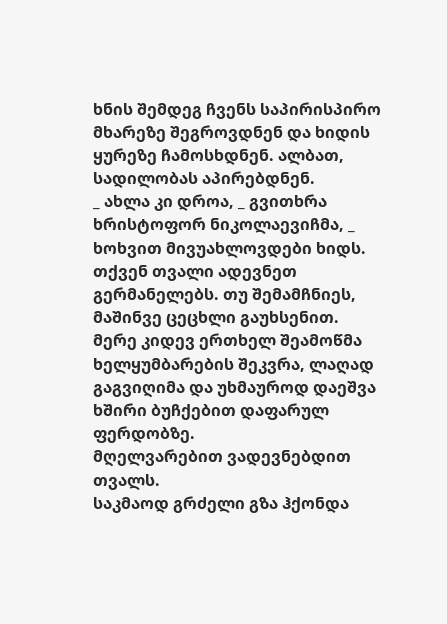ხნის შემდეგ ჩვენს საპირისპირო მხარეზე შეგროვდნენ და ხიდის ყურეზე ჩამოსხდნენ. ალბათ, სადილობას აპირებდნენ.
_ ახლა კი დროა, _ გვითხრა ხრისტოფორ ნიკოლაევიჩმა, _ ხოხვით მივუახლოვდები ხიდს. თქვენ თვალი ადევნეთ გერმანელებს. თუ შემამჩნიეს, მაშინვე ცეცხლი გაუხსენით.
მერე კიდევ ერთხელ შეამოწმა ხელყუმბარების შეკვრა, ლაღად გაგვიღიმა და უხმაუროდ დაეშვა ხშირი ბუჩქებით დაფარულ ფერდობზე.
მღელვარებით ვადევნებდით თვალს.
საკმაოდ გრძელი გზა ჰქონდა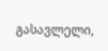გასავლელი,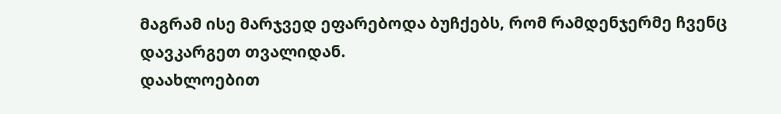მაგრამ ისე მარჯვედ ეფარებოდა ბუჩქებს, რომ რამდენჯერმე ჩვენც დავკარგეთ თვალიდან.
დაახლოებით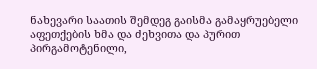ნახევარი საათის შემდეგ გაისმა გამაყრუებელი აფეთქების ხმა და ძეხვითა და პურით პირგამოტენილი,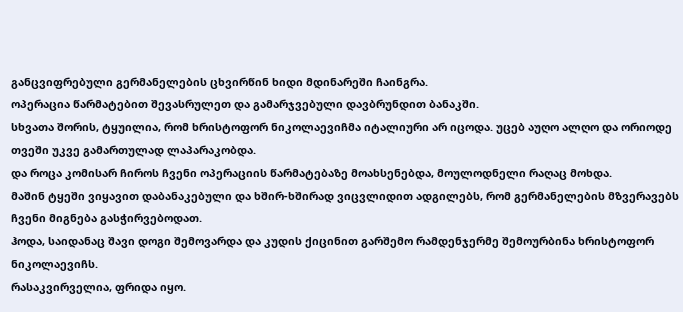განცვიფრებული გერმანელების ცხვირწინ ხიდი მდინარეში ჩაინგრა.
ოპერაცია წარმატებით შევასრულეთ და გამარჯვებული დავბრუნდით ბანაკში.
სხვათა შორის, ტყუილია, რომ ხრისტოფორ ნიკოლაევიჩმა იტალიური არ იცოდა. უცებ აუღო ალღო და ორიოდე თვეში უკვე გამართულად ლაპარაკობდა.
და როცა კომისარ ჩიროს ჩვენი ოპერაციის წარმატებაზე მოახსენებდა, მოულოდნელი რაღაც მოხდა.
მაშინ ტყეში ვიყავით დაბანაკებული და ხშირ-ხშირად ვიცვლიდით ადგილებს, რომ გერმანელების მზვერავებს ჩვენი მიგნება გასჭირვებოდათ.
ჰოდა, საიდანაც შავი დოგი შემოვარდა და კუდის ქიცინით გარშემო რამდენჯერმე შემოურბინა ხრისტოფორ ნიკოლაევიჩს.
რასაკვირველია, ფრიდა იყო.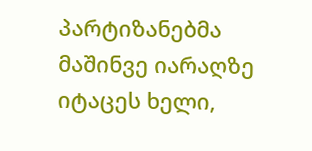პარტიზანებმა მაშინვე იარაღზე იტაცეს ხელი,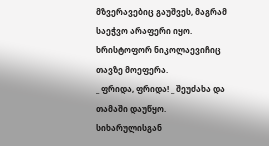მზვერავებიც გაუშვეს, მაგრამ საეჭვო არაფერი იყო.
ხრისტოფორ ნიკოლაევიჩიც თავზე მოეფერა.
_ ფრიდა, ფრიდა! _ შეუძახა და თამაში დაუწყო.
სიხარულისგან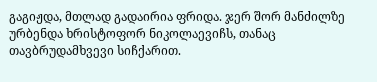გაგიჟდა, მთლად გადაირია ფრიდა. ჯერ შორ მანძილზე ურბენდა ხრისტოფორ ნიკოლაევიჩს, თანაც თავბრუდამხვევი სიჩქარით.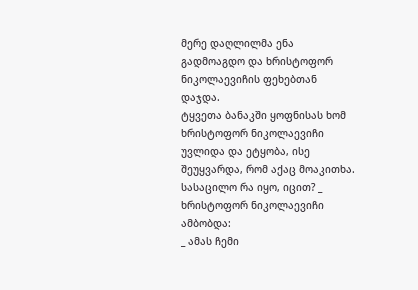მერე დაღლილმა ენა გადმოაგდო და ხრისტოფორ ნიკოლაევიჩის ფეხებთან დაჯდა.
ტყვეთა ბანაკში ყოფნისას ხომ ხრისტოფორ ნიკოლაევიჩი უვლიდა და ეტყობა, ისე შეუყვარდა, რომ აქაც მოაკითხა.
სასაცილო რა იყო, იცით? _ ხრისტოფორ ნიკოლაევიჩი ამბობდა:
_ ამას ჩემი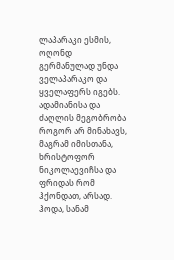ლაპარაკი ესმის, ოღონდ გერმანულად უნდა ველაპარაკო და ყველაფერს იგებს.
ადამიანისა და ძაღლის მეგობრობა როგორ არ მინახავს, მაგრამ იმისთანა, ხრისტოფორ ნიკოლაევიჩსა და ფრიდას რომ ჰქონდათ, არსად.
ჰოდა, სანამ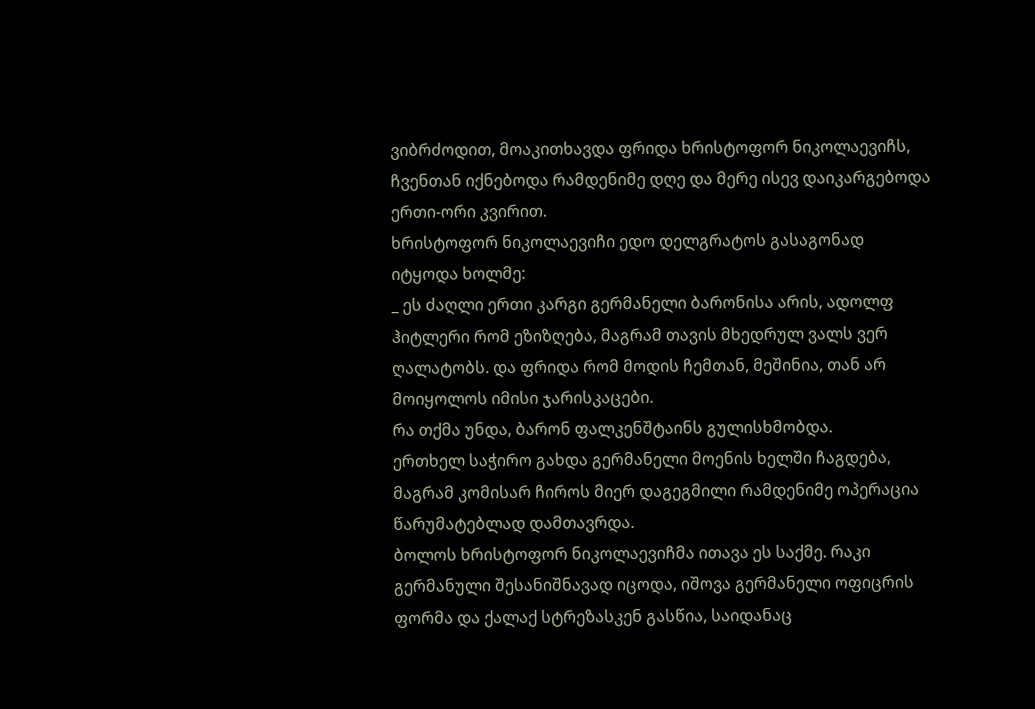ვიბრძოდით, მოაკითხავდა ფრიდა ხრისტოფორ ნიკოლაევიჩს, ჩვენთან იქნებოდა რამდენიმე დღე და მერე ისევ დაიკარგებოდა ერთი-ორი კვირით.
ხრისტოფორ ნიკოლაევიჩი ედო დელგრატოს გასაგონად იტყოდა ხოლმე:
_ ეს ძაღლი ერთი კარგი გერმანელი ბარონისა არის, ადოლფ ჰიტლერი რომ ეზიზღება, მაგრამ თავის მხედრულ ვალს ვერ ღალატობს. და ფრიდა რომ მოდის ჩემთან, მეშინია, თან არ მოიყოლოს იმისი ჯარისკაცები.
რა თქმა უნდა, ბარონ ფალკენშტაინს გულისხმობდა.
ერთხელ საჭირო გახდა გერმანელი მოენის ხელში ჩაგდება, მაგრამ კომისარ ჩიროს მიერ დაგეგმილი რამდენიმე ოპერაცია წარუმატებლად დამთავრდა.
ბოლოს ხრისტოფორ ნიკოლაევიჩმა ითავა ეს საქმე. რაკი გერმანული შესანიშნავად იცოდა, იშოვა გერმანელი ოფიცრის ფორმა და ქალაქ სტრეზასკენ გასწია, საიდანაც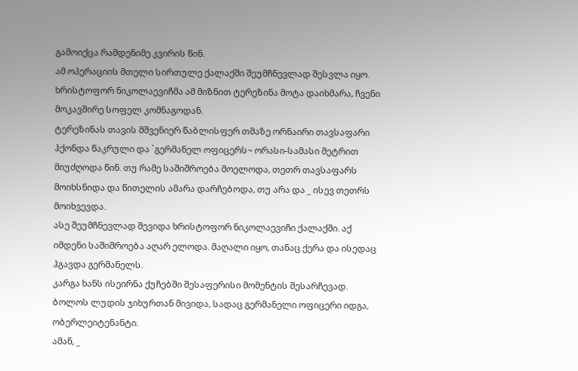გამოიქცა რამდენიმე კვირის წინ.
ამ ოპერაციის მთელი სირთულე ქალაქში შეუმჩნევლად შესვლა იყო.
ხრისტოფორ ნიკოლაევიჩმა ამ მიზნით ტერეზინა მოტა დაიხმარა, ჩვენი მოკავშირე სოფელ კომნაგოდან.
ტერეზინას თავის მშვენიერ წაბლისფერ თმაზე ორნაირი თავსაფარი ჰქონდა წაკრული და `გერმანელ ოფიცერს~ ორასი-სამასი მეტრით მიუძღოდა წინ. თუ რამე საშიშროება მოელოდა, თეთრ თავსაფარს მოიხსნიდა და წითელის ამარა დარჩებოდა, თუ არა და _ ისევ თეთრს მოიხვევდა.
ასე შეუმჩნევლად შევიდა ხრისტოფორ ნიკოლაევიჩი ქალაქში. აქ იმდენი საშიშროება აღარ ელოდა. მაღალი იყო, თანაც ქერა და ისედაც ჰგავდა გერმანელს.
კარგა ხანს ისეირნა ქუჩებში შესაფერისი მომენტის შესარჩევად.
ბოლოს ლუდის ჯიხურთან მივიდა, სადაც გერმანელი ოფიცერი იდგა, ობერლეიტენანტი.
ამან, _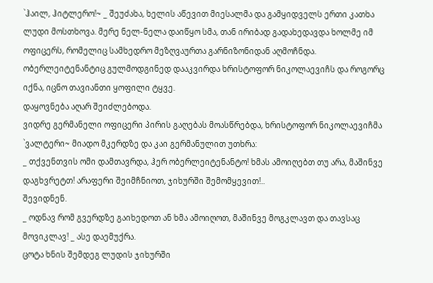`ჰაილ, ჰიტლერო!~ _ შეუძახა, ხელის აწევით მიესალმა და გამყიდველს ერთი კათხა ლუდი მოსთხოვა. მერე ნელ-ნელა დაიწყო სმა, თან ირიბად გადახედავდა ხოლმე იმ ოფიცერს, რომელიც სამხედრო მეზღვაურთა გარნიზონიდან აღმოჩნდა.
ობერლეიტენანტიც გულმოდგინედ დააკვირდა ხრისტოფორ ნიკოლაევიჩს და როგორც იქნა, იცნო თავიანთი ყოფილი ტყვე.
დაყოვნება აღარ შეიძლებოდა.
ვიდრე გერმანელი ოფიცერი პირის გაღებას მოასწრებდა, ხრისტოფორ ნიკოლაევიჩმა `ვალტერი~ მიადო მკერდზე და კაი გერმანულით უთხრა:
_ თქვენთვის ომი დამთავრდა, ჰერ ობერლეიტენანტო! ხმას ამოიღებთ თუ არა, მაშინვე დაგხვრეტთ! არაფერი შეიმჩნიოთ, ჯიხურში შემომყევით!..
შევიდნენ.
_ ოდნავ რომ გვერდზე გაიხედოთ ან ხმა ამოიღოთ, მაშინვე მოგკლავთ და თავსაც მოვიკლავ! _ ასე დაემუქრა.
ცოტა ხნის შემდეგ ლუდის ჯიხურში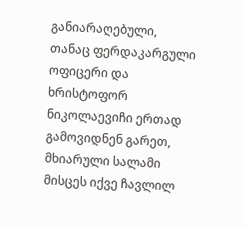განიარაღებული, თანაც ფერდაკარგული ოფიცერი და ხრისტოფორ ნიკოლაევიჩი ერთად გამოვიდნენ გარეთ, მხიარული სალამი მისცეს იქვე ჩავლილ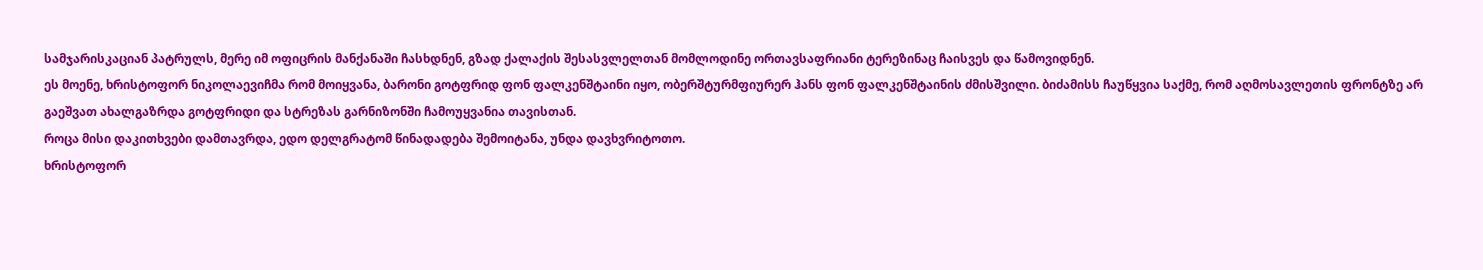სამჯარისკაციან პატრულს, მერე იმ ოფიცრის მანქანაში ჩასხდნენ, გზად ქალაქის შესასვლელთან მომლოდინე ორთავსაფრიანი ტერეზინაც ჩაისვეს და წამოვიდნენ.
ეს მოენე, ხრისტოფორ ნიკოლაევიჩმა რომ მოიყვანა, ბარონი გოტფრიდ ფონ ფალკენშტაინი იყო, ობერშტურმფიურერ ჰანს ფონ ფალკენშტაინის ძმისშვილი. ბიძამისს ჩაუწყვია საქმე, რომ აღმოსავლეთის ფრონტზე არ გაეშვათ ახალგაზრდა გოტფრიდი და სტრეზას გარნიზონში ჩამოუყვანია თავისთან.
როცა მისი დაკითხვები დამთავრდა, ედო დელგრატომ წინადადება შემოიტანა, უნდა დავხვრიტოთო.
ხრისტოფორ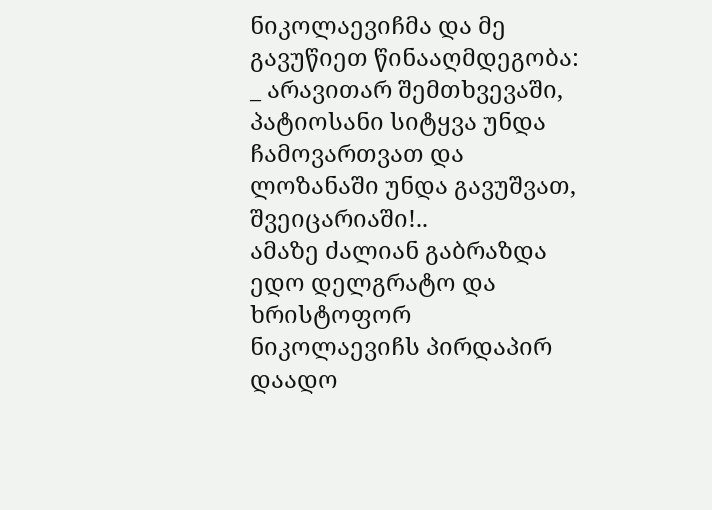ნიკოლაევიჩმა და მე გავუწიეთ წინააღმდეგობა:
_ არავითარ შემთხვევაში, პატიოსანი სიტყვა უნდა ჩამოვართვათ და ლოზანაში უნდა გავუშვათ, შვეიცარიაში!..
ამაზე ძალიან გაბრაზდა ედო დელგრატო და ხრისტოფორ ნიკოლაევიჩს პირდაპირ დაადო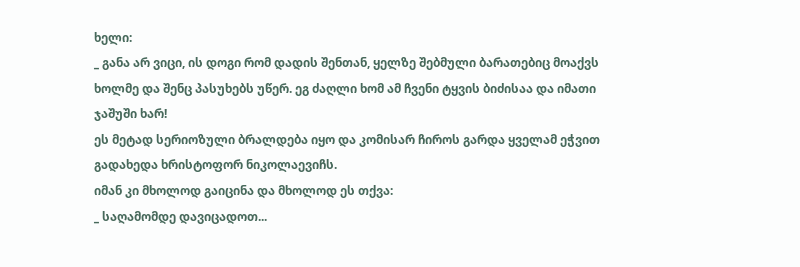ხელი:
_ განა არ ვიცი, ის დოგი რომ დადის შენთან, ყელზე შებმული ბარათებიც მოაქვს ხოლმე და შენც პასუხებს უწერ. ეგ ძაღლი ხომ ამ ჩვენი ტყვის ბიძისაა და იმათი ჯაშუში ხარ!
ეს მეტად სერიოზული ბრალდება იყო და კომისარ ჩიროს გარდა ყველამ ეჭვით გადახედა ხრისტოფორ ნიკოლაევიჩს.
იმან კი მხოლოდ გაიცინა და მხოლოდ ეს თქვა:
_ საღამომდე დავიცადოთ...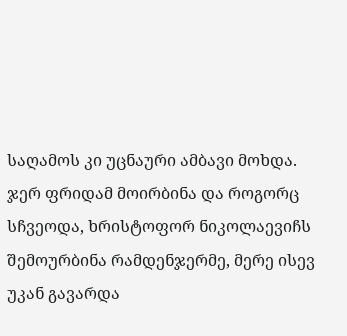საღამოს კი უცნაური ამბავი მოხდა.
ჯერ ფრიდამ მოირბინა და როგორც სჩვეოდა, ხრისტოფორ ნიკოლაევიჩს შემოურბინა რამდენჯერმე, მერე ისევ უკან გავარდა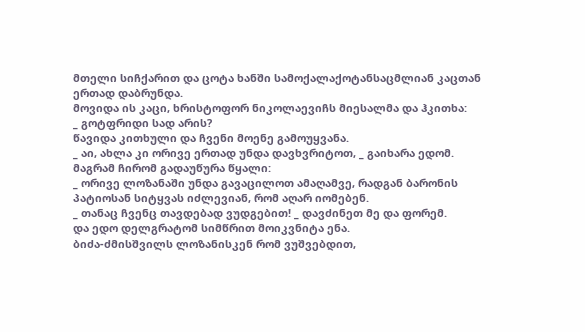მთელი სიჩქარით და ცოტა ხანში სამოქალაქოტანსაცმლიან კაცთან ერთად დაბრუნდა.
მოვიდა ის კაცი, ხრისტოფორ ნიკოლაევიჩს მიესალმა და ჰკითხა:
_ გოტფრიდი სად არის?
წავიდა კითხული და ჩვენი მოენე გამოუყვანა.
_ აი, ახლა კი ორივე ერთად უნდა დავხვრიტოთ, _ გაიხარა ედომ.
მაგრამ ჩირომ გადაუწურა წყალი:
_ ორივე ლოზანაში უნდა გავაცილოთ ამაღამვე, რადგან ბარონის პატიოსან სიტყვას იძლევიან, რომ აღარ იომებენ.
_ თანაც ჩვენც თავდებად ვუდგებით! _ დავძინეთ მე და ფორემ.
და ედო დელგრატომ სიმწრით მოიკვნიტა ენა.
ბიძა-ძმისშვილს ლოზანისკენ რომ ვუშვებდით,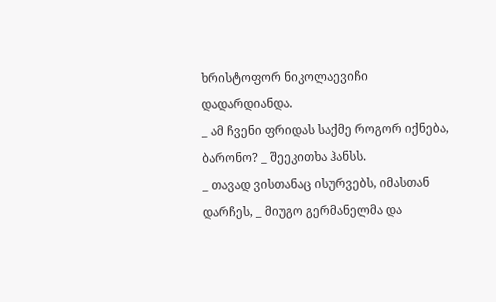ხრისტოფორ ნიკოლაევიჩი დადარდიანდა.
_ ამ ჩვენი ფრიდას საქმე როგორ იქნება, ბარონო? _ შეეკითხა ჰანსს.
_ თავად ვისთანაც ისურვებს, იმასთან დარჩეს, _ მიუგო გერმანელმა და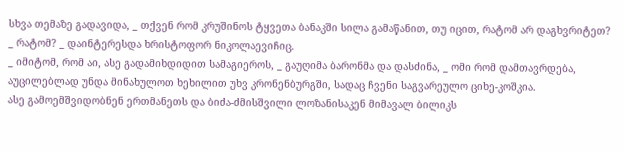სხვა თემაზე გადავიდა, _ თქვენ რომ კრუშინოს ტყვეთა ბანაკში სილა გამაწანით, თუ იცით, რატომ არ დაგხვრიტეთ?
_ რატომ? _ დაინტერესდა ხრისტოფორ ნიკოლაევიჩიც.
_ იმიტომ, რომ აი, ასე გადამიხდიდით სამაგიეროს, _ გაუღიმა ბარონმა და დასძინა, _ ომი რომ დამთავრდება, აუცილებლად უნდა მინახულოთ ხეხილით უხვ კრონენბურგში, სადაც ჩვენი საგვარეულო ციხე-კოშკია.
ასე გამოემშვიდობნენ ერთმანეთს და ბიძა-ძმისშვილი ლოზანისაკენ მიმავალ ბილიკს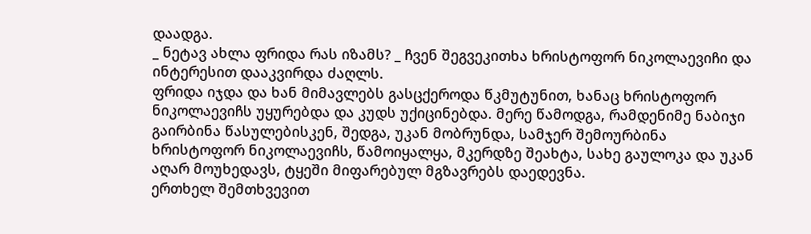დაადგა.
_ ნეტავ ახლა ფრიდა რას იზამს? _ ჩვენ შეგვეკითხა ხრისტოფორ ნიკოლაევიჩი და ინტერესით დააკვირდა ძაღლს.
ფრიდა იჯდა და ხან მიმავლებს გასცქეროდა წკმუტუნით, ხანაც ხრისტოფორ ნიკოლაევიჩს უყურებდა და კუდს უქიცინებდა. მერე წამოდგა, რამდენიმე ნაბიჯი გაირბინა წასულებისკენ, შედგა, უკან მობრუნდა, სამჯერ შემოურბინა ხრისტოფორ ნიკოლაევიჩს, წამოიყალყა, მკერდზე შეახტა, სახე გაულოკა და უკან აღარ მოუხედავს, ტყეში მიფარებულ მგზავრებს დაედევნა.
ერთხელ შემთხვევით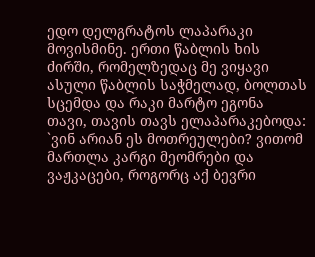ედო დელგრატოს ლაპარაკი მოვისმინე. ერთი წაბლის ხის ძირში, რომელზედაც მე ვიყავი ასული წაბლის საჭმელად, ბოლთას სცემდა და რაკი მარტო ეგონა თავი, თავის თავს ელაპარაკებოდა:
`ვინ არიან ეს მოთრეულები? ვითომ მართლა კარგი მეომრები და ვაჟკაცები, როგორც აქ ბევრი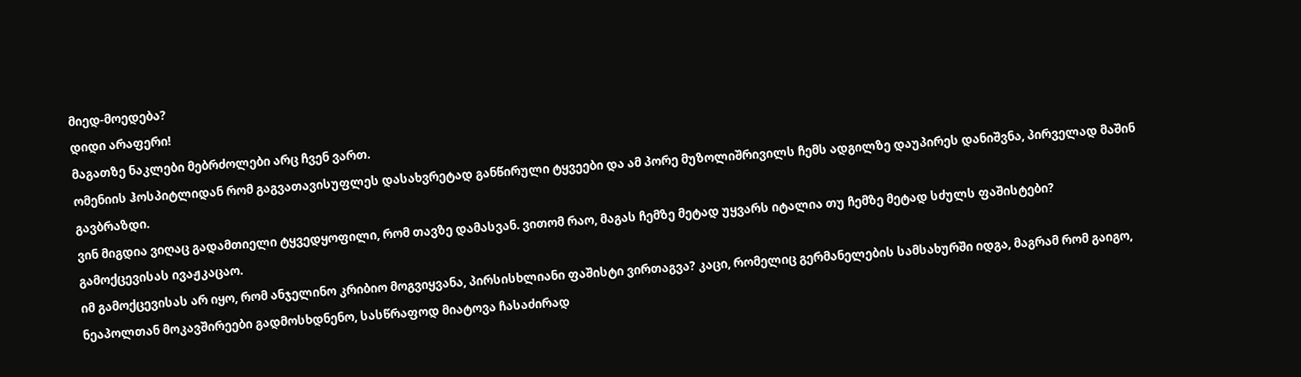მიედ-მოედება?
დიდი არაფერი!
მაგათზე ნაკლები მებრძოლები არც ჩვენ ვართ.
ომენიის ჰოსპიტლიდან რომ გაგვათავისუფლეს დასახვრეტად განწირული ტყვეები და ამ პორე მუზოლიშრივილს ჩემს ადგილზე დაუპირეს დანიშვნა, პირველად მაშინ გავბრაზდი.
ვინ მიგდია ვიღაც გადამთიელი ტყვედყოფილი, რომ თავზე დამასვან. ვითომ რაო, მაგას ჩემზე მეტად უყვარს იტალია თუ ჩემზე მეტად სძულს ფაშისტები?
გამოქცევისას ივაჟკაცაო.
იმ გამოქცევისას არ იყო, რომ ანჯელინო კრიბიო მოგვიყვანა, პირსისხლიანი ფაშისტი ვირთაგვა? კაცი, რომელიც გერმანელების სამსახურში იდგა, მაგრამ რომ გაიგო, ნეაპოლთან მოკავშირეები გადმოსხდნენო, სასწრაფოდ მიატოვა ჩასაძირად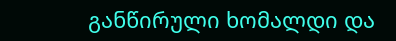განწირული ხომალდი და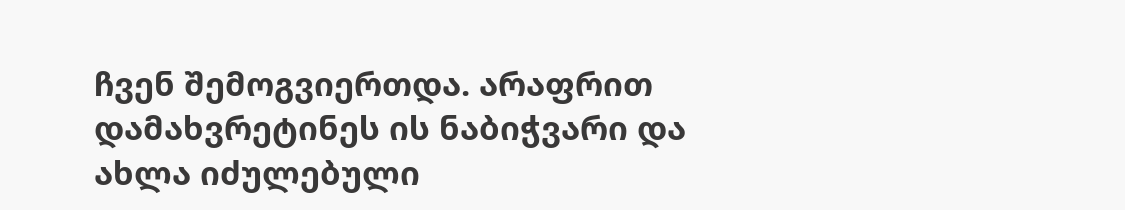ჩვენ შემოგვიერთდა. არაფრით დამახვრეტინეს ის ნაბიჭვარი და ახლა იძულებული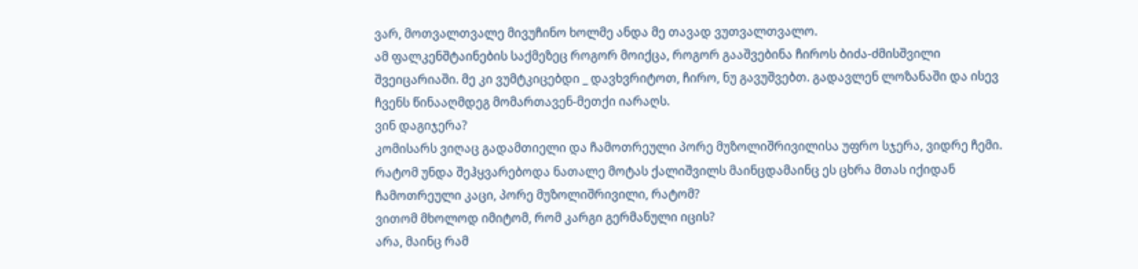ვარ, მოთვალთვალე მივუჩინო ხოლმე ანდა მე თავად ვუთვალთვალო.
ამ ფალკენშტაინების საქმეზეც როგორ მოიქცა, როგორ გააშვებინა ჩიროს ბიძა-ძმისშვილი შვეიცარიაში. მე კი ვუმტკიცებდი _ დავხვრიტოთ, ჩირო, ნუ გავუშვებთ. გადავლენ ლოზანაში და ისევ ჩვენს წინააღმდეგ მომართავენ-მეთქი იარაღს.
ვინ დაგიჯერა?
კომისარს ვიღაც გადამთიელი და ჩამოთრეული პორე მუზოლიშრივილისა უფრო სჯერა, ვიდრე ჩემი.
რატომ უნდა შეჰყვარებოდა ნათალე მოტას ქალიშვილს მაინცდამაინც ეს ცხრა მთას იქიდან ჩამოთრეული კაცი, პორე მუზოლიშრივილი, რატომ?
ვითომ მხოლოდ იმიტომ, რომ კარგი გერმანული იცის?
არა, მაინც რამ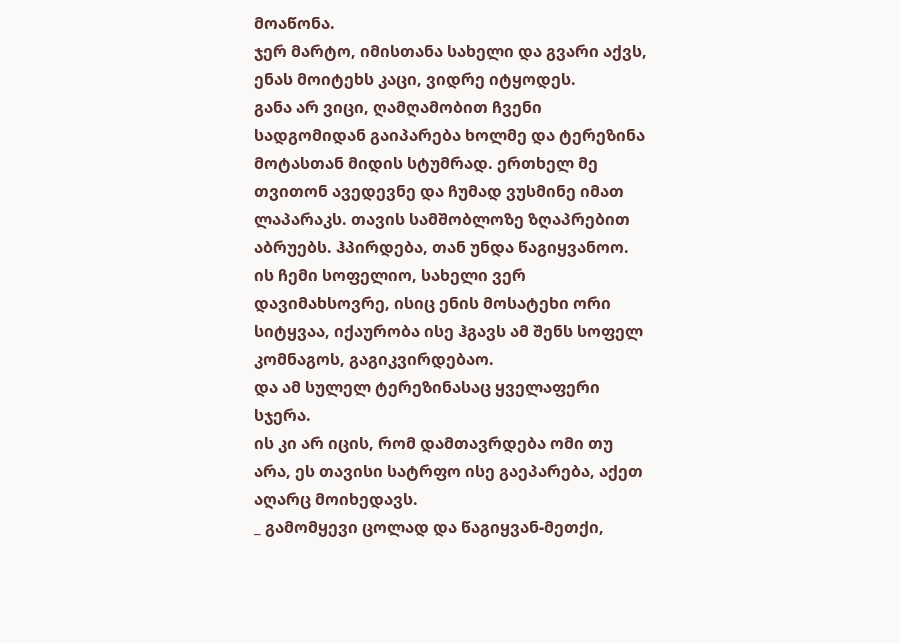მოაწონა.
ჯერ მარტო, იმისთანა სახელი და გვარი აქვს, ენას მოიტეხს კაცი, ვიდრე იტყოდეს.
განა არ ვიცი, ღამღამობით ჩვენი სადგომიდან გაიპარება ხოლმე და ტერეზინა მოტასთან მიდის სტუმრად. ერთხელ მე თვითონ ავედევნე და ჩუმად ვუსმინე იმათ ლაპარაკს. თავის სამშობლოზე ზღაპრებით აბრუებს. ჰპირდება, თან უნდა წაგიყვანოო. ის ჩემი სოფელიო, სახელი ვერ დავიმახსოვრე, ისიც ენის მოსატეხი ორი სიტყვაა, იქაურობა ისე ჰგავს ამ შენს სოფელ კომნაგოს, გაგიკვირდებაო.
და ამ სულელ ტერეზინასაც ყველაფერი სჯერა.
ის კი არ იცის, რომ დამთავრდება ომი თუ არა, ეს თავისი სატრფო ისე გაეპარება, აქეთ აღარც მოიხედავს.
_ გამომყევი ცოლად და წაგიყვან-მეთქი,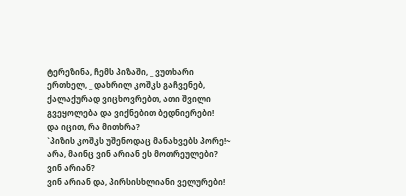ტერეზინა, ჩემს პიზაში, _ ვუთხარი ერთხელ, _ დახრილ კოშკს გაჩვენებ, ქალაქურად ვიცხოვრებთ, ათი შვილი გვეყოლება და ვიქნებით ბედნიერები!
და იცით, რა მითხრა?
`პიზის კოშკს უშენოდაც მანახვებს პორე!~
არა, მაინც ვინ არიან ეს მოთრეულები?
ვინ არიან?
ვინ არიან და, პირსისხლიანი ველურები!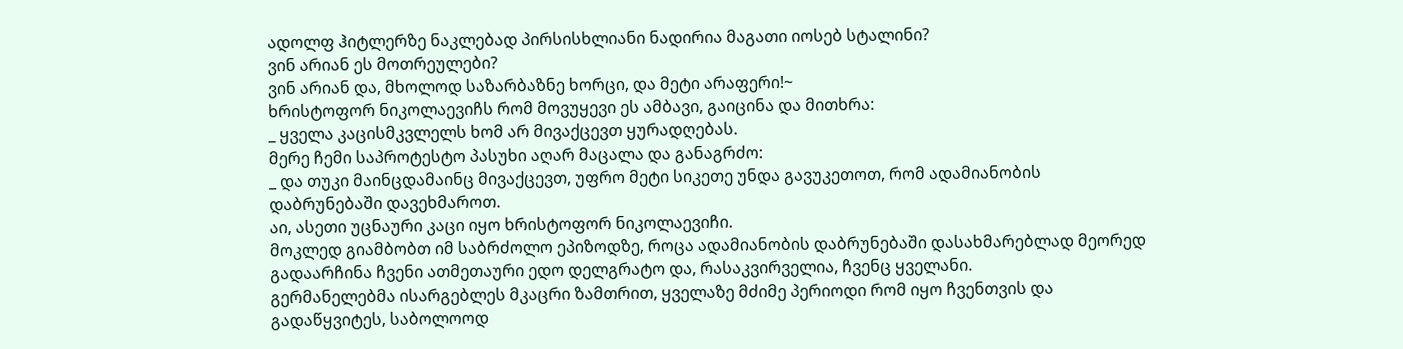ადოლფ ჰიტლერზე ნაკლებად პირსისხლიანი ნადირია მაგათი იოსებ სტალინი?
ვინ არიან ეს მოთრეულები?
ვინ არიან და, მხოლოდ საზარბაზნე ხორცი, და მეტი არაფერი!~
ხრისტოფორ ნიკოლაევიჩს რომ მოვუყევი ეს ამბავი, გაიცინა და მითხრა:
_ ყველა კაცისმკვლელს ხომ არ მივაქცევთ ყურადღებას.
მერე ჩემი საპროტესტო პასუხი აღარ მაცალა და განაგრძო:
_ და თუკი მაინცდამაინც მივაქცევთ, უფრო მეტი სიკეთე უნდა გავუკეთოთ, რომ ადამიანობის დაბრუნებაში დავეხმაროთ.
აი, ასეთი უცნაური კაცი იყო ხრისტოფორ ნიკოლაევიჩი.
მოკლედ გიამბობთ იმ საბრძოლო ეპიზოდზე, როცა ადამიანობის დაბრუნებაში დასახმარებლად მეორედ გადაარჩინა ჩვენი ათმეთაური ედო დელგრატო და, რასაკვირველია, ჩვენც ყველანი.
გერმანელებმა ისარგებლეს მკაცრი ზამთრით, ყველაზე მძიმე პერიოდი რომ იყო ჩვენთვის და გადაწყვიტეს, საბოლოოდ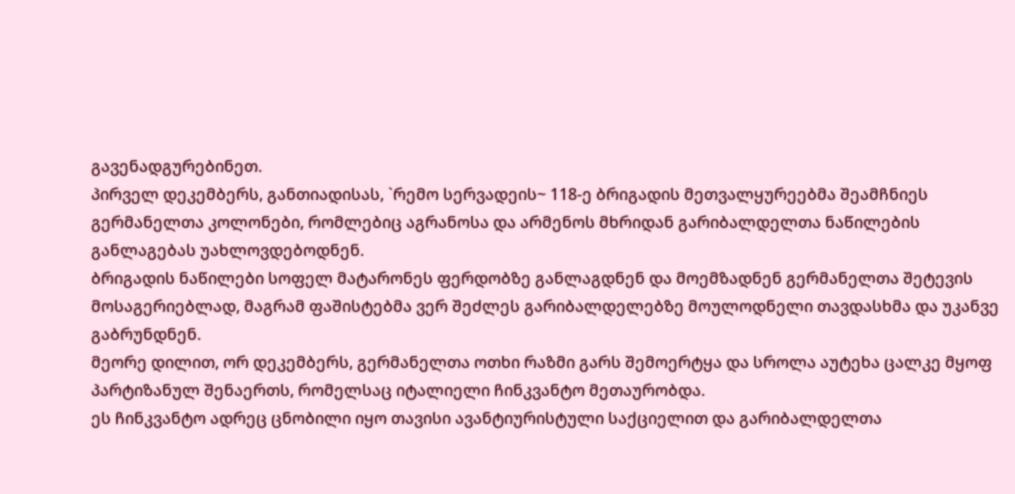გავენადგურებინეთ.
პირველ დეკემბერს, განთიადისას, `რემო სერვადეის~ 118-ე ბრიგადის მეთვალყურეებმა შეამჩნიეს გერმანელთა კოლონები, რომლებიც აგრანოსა და არმენოს მხრიდან გარიბალდელთა ნაწილების განლაგებას უახლოვდებოდნენ.
ბრიგადის ნაწილები სოფელ მატარონეს ფერდობზე განლაგდნენ და მოემზადნენ გერმანელთა შეტევის მოსაგერიებლად, მაგრამ ფაშისტებმა ვერ შეძლეს გარიბალდელებზე მოულოდნელი თავდასხმა და უკანვე გაბრუნდნენ.
მეორე დილით, ორ დეკემბერს, გერმანელთა ოთხი რაზმი გარს შემოერტყა და სროლა აუტეხა ცალკე მყოფ პარტიზანულ შენაერთს, რომელსაც იტალიელი ჩინკვანტო მეთაურობდა.
ეს ჩინკვანტო ადრეც ცნობილი იყო თავისი ავანტიურისტული საქციელით და გარიბალდელთა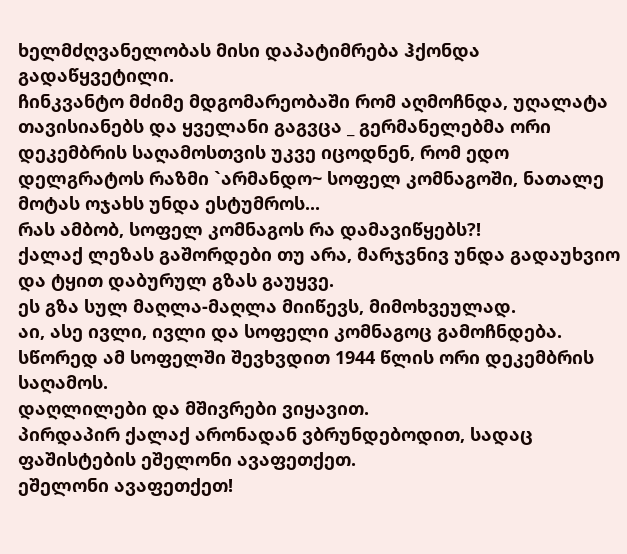ხელმძღვანელობას მისი დაპატიმრება ჰქონდა გადაწყვეტილი.
ჩინკვანტო მძიმე მდგომარეობაში რომ აღმოჩნდა, უღალატა თავისიანებს და ყველანი გაგვცა _ გერმანელებმა ორი დეკემბრის საღამოსთვის უკვე იცოდნენ, რომ ედო დელგრატოს რაზმი `არმანდო~ სოფელ კომნაგოში, ნათალე მოტას ოჯახს უნდა ესტუმროს...
რას ამბობ, სოფელ კომნაგოს რა დამავიწყებს?!
ქალაქ ლეზას გაშორდები თუ არა, მარჯვნივ უნდა გადაუხვიო და ტყით დაბურულ გზას გაუყვე.
ეს გზა სულ მაღლა-მაღლა მიიწევს, მიმოხვეულად.
აი, ასე ივლი, ივლი და სოფელი კომნაგოც გამოჩნდება.
სწორედ ამ სოფელში შევხვდით 1944 წლის ორი დეკემბრის საღამოს.
დაღლილები და მშივრები ვიყავით.
პირდაპირ ქალაქ არონადან ვბრუნდებოდით, სადაც ფაშისტების ეშელონი ავაფეთქეთ.
ეშელონი ავაფეთქეთ!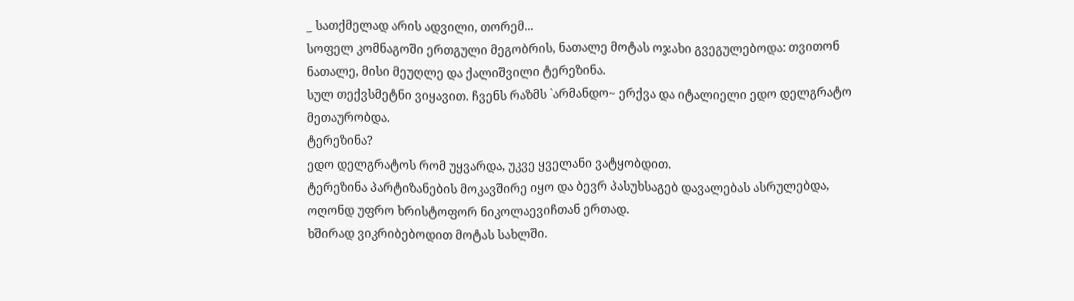_ სათქმელად არის ადვილი, თორემ...
სოფელ კომნაგოში ერთგული მეგობრის, ნათალე მოტას ოჯახი გვეგულებოდა: თვითონ ნათალე, მისი მეუღლე და ქალიშვილი ტერეზინა.
სულ თექვსმეტნი ვიყავით. ჩვენს რაზმს `არმანდო~ ერქვა და იტალიელი ედო დელგრატო მეთაურობდა.
ტერეზინა?
ედო დელგრატოს რომ უყვარდა, უკვე ყველანი ვატყობდით.
ტერეზინა პარტიზანების მოკავშირე იყო და ბევრ პასუხსაგებ დავალებას ასრულებდა, ოღონდ უფრო ხრისტოფორ ნიკოლაევიჩთან ერთად.
ხშირად ვიკრიბებოდით მოტას სახლში.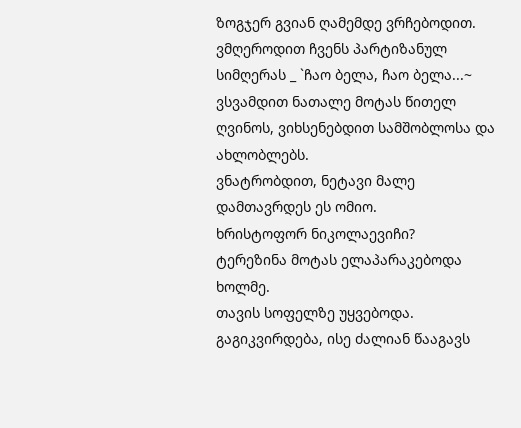ზოგჯერ გვიან ღამემდე ვრჩებოდით.
ვმღეროდით ჩვენს პარტიზანულ სიმღერას _ `ჩაო ბელა, ჩაო ბელა...~
ვსვამდით ნათალე მოტას წითელ ღვინოს, ვიხსენებდით სამშობლოსა და ახლობლებს.
ვნატრობდით, ნეტავი მალე დამთავრდეს ეს ომიო.
ხრისტოფორ ნიკოლაევიჩი?
ტერეზინა მოტას ელაპარაკებოდა ხოლმე.
თავის სოფელზე უყვებოდა. გაგიკვირდება, ისე ძალიან წააგავს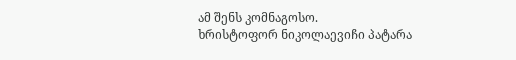ამ შენს კომნაგოსო.
ხრისტოფორ ნიკოლაევიჩი პატარა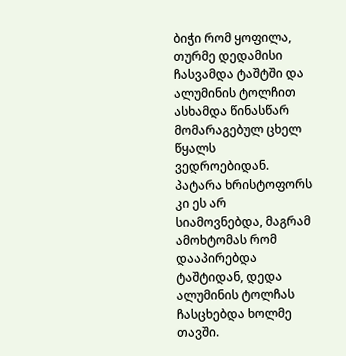ბიჭი რომ ყოფილა, თურმე დედამისი ჩასვამდა ტაშტში და ალუმინის ტოლჩით ასხამდა წინასწარ მომარაგებულ ცხელ წყალს ვედროებიდან. პატარა ხრისტოფორს კი ეს არ სიამოვნებდა, მაგრამ ამოხტომას რომ დააპირებდა ტაშტიდან, დედა ალუმინის ტოლჩას ჩასცხებდა ხოლმე თავში.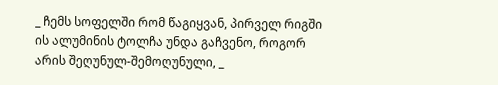_ ჩემს სოფელში რომ წაგიყვან, პირველ რიგში ის ალუმინის ტოლჩა უნდა გაჩვენო, როგორ არის შეღუნულ-შემოღუნული, _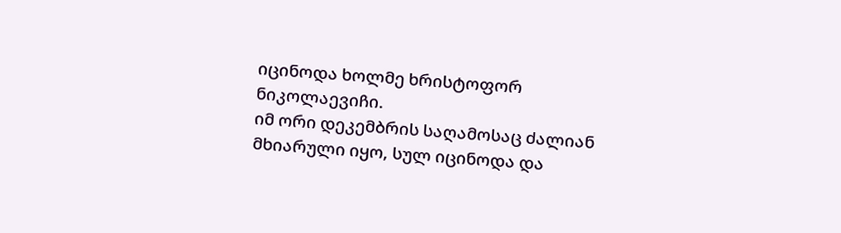იცინოდა ხოლმე ხრისტოფორ ნიკოლაევიჩი.
იმ ორი დეკემბრის საღამოსაც ძალიან მხიარული იყო, სულ იცინოდა და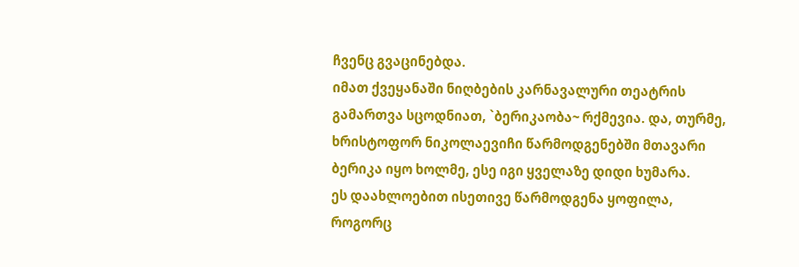ჩვენც გვაცინებდა.
იმათ ქვეყანაში ნიღბების კარნავალური თეატრის გამართვა სცოდნიათ, `ბერიკაობა~ რქმევია. და, თურმე, ხრისტოფორ ნიკოლაევიჩი წარმოდგენებში მთავარი ბერიკა იყო ხოლმე, ესე იგი ყველაზე დიდი ხუმარა.
ეს დაახლოებით ისეთივე წარმოდგენა ყოფილა, როგორც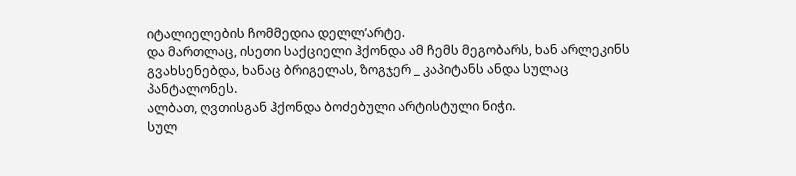იტალიელების ჩომმედია დელლ’არტე.
და მართლაც, ისეთი საქციელი ჰქონდა ამ ჩემს მეგობარს, ხან არლეკინს გვახსენებდა, ხანაც ბრიგელას, ზოგჯერ _ კაპიტანს ანდა სულაც პანტალონეს.
ალბათ, ღვთისგან ჰქონდა ბოძებული არტისტული ნიჭი.
სულ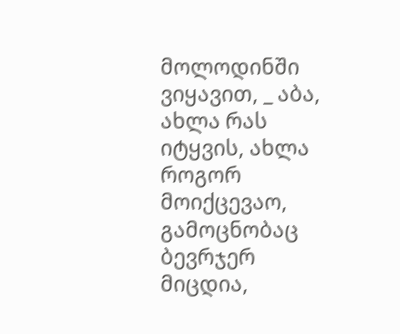მოლოდინში ვიყავით, _ აბა, ახლა რას იტყვის, ახლა როგორ მოიქცევაო, გამოცნობაც ბევრჯერ მიცდია,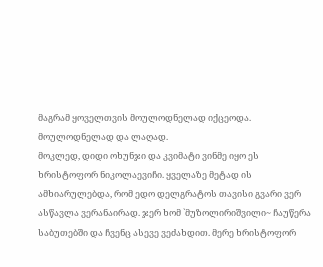მაგრამ ყოველთვის მოულოდნელად იქცეოდა. მოულოდნელად და ლაღად.
მოკლედ, დიდი ოხუნჯი და კვიმატი ვინმე იყო ეს ხრისტოფორ ნიკოლაევიჩი. ყველაზე მეტად ის ამხიარულებდა, რომ ედო დელგრატოს თავისი გვარი ვერ ასწავლა ვერანაირად. ჯერ ხომ `მუზოლირიშვილი~ ჩაუწერა საბუთებში და ჩვენც ასევე ვეძახდით. მერე ხრისტოფორ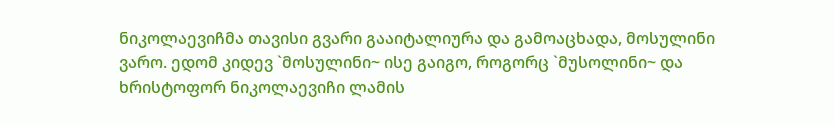ნიკოლაევიჩმა თავისი გვარი გააიტალიურა და გამოაცხადა, მოსულინი ვარო. ედომ კიდევ `მოსულინი~ ისე გაიგო, როგორც `მუსოლინი~ და ხრისტოფორ ნიკოლაევიჩი ლამის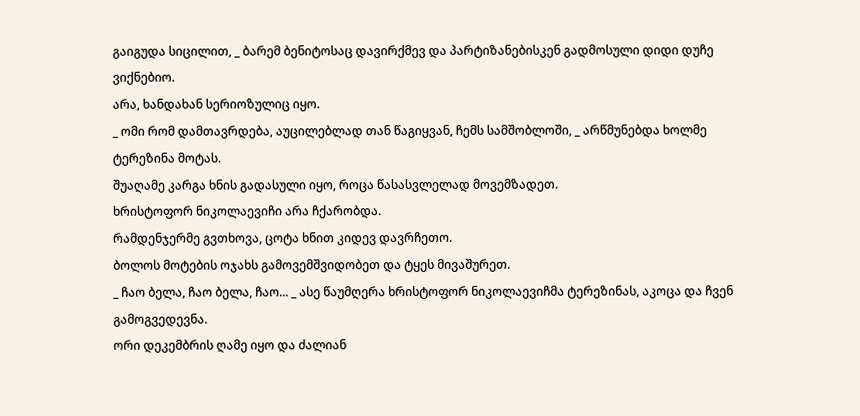გაიგუდა სიცილით, _ ბარემ ბენიტოსაც დავირქმევ და პარტიზანებისკენ გადმოსული დიდი დუჩე ვიქნებიო.
არა, ხანდახან სერიოზულიც იყო.
_ ომი რომ დამთავრდება, აუცილებლად თან წაგიყვან, ჩემს სამშობლოში, _ არწმუნებდა ხოლმე ტერეზინა მოტას.
შუაღამე კარგა ხნის გადასული იყო, როცა წასასვლელად მოვემზადეთ.
ხრისტოფორ ნიკოლაევიჩი არა ჩქარობდა.
რამდენჯერმე გვთხოვა, ცოტა ხნით კიდევ დავრჩეთო.
ბოლოს მოტების ოჯახს გამოვემშვიდობეთ და ტყეს მივაშურეთ.
_ ჩაო ბელა, ჩაო ბელა, ჩაო... _ ასე წაუმღერა ხრისტოფორ ნიკოლაევიჩმა ტერეზინას, აკოცა და ჩვენ გამოგვედევნა.
ორი დეკემბრის ღამე იყო და ძალიან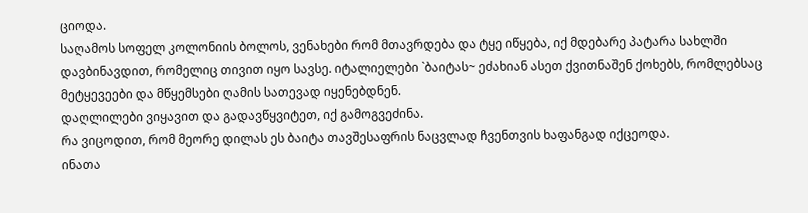ციოდა.
საღამოს სოფელ კოლონიის ბოლოს, ვენახები რომ მთავრდება და ტყე იწყება, იქ მდებარე პატარა სახლში დავბინავდით, რომელიც თივით იყო სავსე. იტალიელები `ბაიტას~ ეძახიან ასეთ ქვითნაშენ ქოხებს, რომლებსაც მეტყევეები და მწყემსები ღამის სათევად იყენებდნენ.
დაღლილები ვიყავით და გადავწყვიტეთ, იქ გამოგვეძინა.
რა ვიცოდით, რომ მეორე დილას ეს ბაიტა თავშესაფრის ნაცვლად ჩვენთვის ხაფანგად იქცეოდა.
ინათა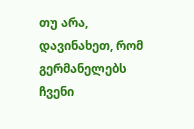თუ არა, დავინახეთ, რომ გერმანელებს ჩვენი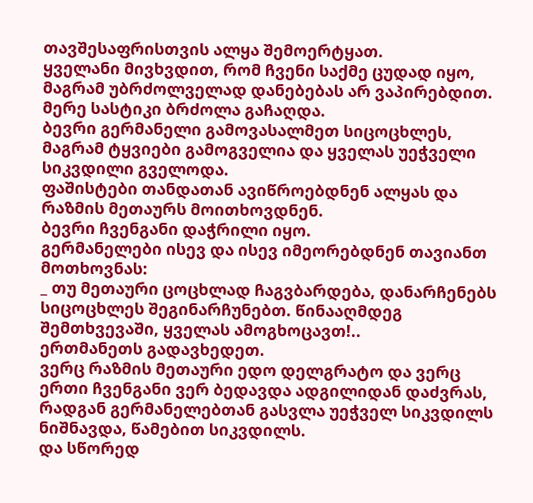თავშესაფრისთვის ალყა შემოერტყათ.
ყველანი მივხვდით, რომ ჩვენი საქმე ცუდად იყო, მაგრამ უბრძოლველად დანებებას არ ვაპირებდით.
მერე სასტიკი ბრძოლა გაჩაღდა.
ბევრი გერმანელი გამოვასალმეთ სიცოცხლეს, მაგრამ ტყვიები გამოგველია და ყველას უეჭველი სიკვდილი გველოდა.
ფაშისტები თანდათან ავიწროებდნენ ალყას და რაზმის მეთაურს მოითხოვდნენ.
ბევრი ჩვენგანი დაჭრილი იყო.
გერმანელები ისევ და ისევ იმეორებდნენ თავიანთ მოთხოვნას:
_ თუ მეთაური ცოცხლად ჩაგვბარდება, დანარჩენებს სიცოცხლეს შეგინარჩუნებთ. წინააღმდეგ შემთხვევაში, ყველას ამოგხოცავთ!..
ერთმანეთს გადავხედეთ.
ვერც რაზმის მეთაური ედო დელგრატო და ვერც ერთი ჩვენგანი ვერ ბედავდა ადგილიდან დაძვრას, რადგან გერმანელებთან გასვლა უეჭველ სიკვდილს ნიშნავდა, წამებით სიკვდილს.
და სწორედ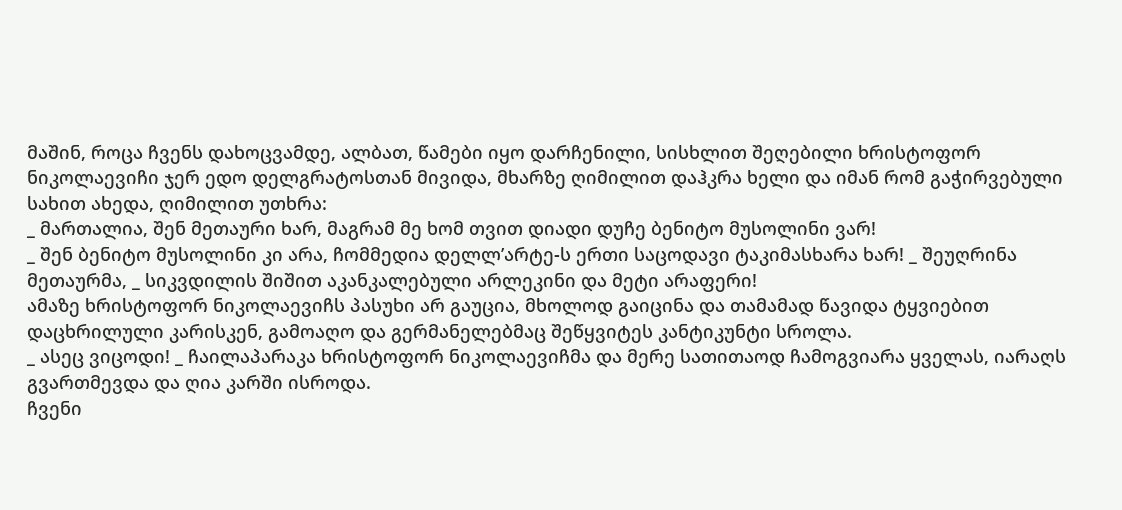მაშინ, როცა ჩვენს დახოცვამდე, ალბათ, წამები იყო დარჩენილი, სისხლით შეღებილი ხრისტოფორ ნიკოლაევიჩი ჯერ ედო დელგრატოსთან მივიდა, მხარზე ღიმილით დაჰკრა ხელი და იმან რომ გაჭირვებული სახით ახედა, ღიმილით უთხრა:
_ მართალია, შენ მეთაური ხარ, მაგრამ მე ხომ თვით დიადი დუჩე ბენიტო მუსოლინი ვარ!
_ შენ ბენიტო მუსოლინი კი არა, ჩომმედია დელლ’არტე-ს ერთი საცოდავი ტაკიმასხარა ხარ! _ შეუღრინა მეთაურმა, _ სიკვდილის შიშით აკანკალებული არლეკინი და მეტი არაფერი!
ამაზე ხრისტოფორ ნიკოლაევიჩს პასუხი არ გაუცია, მხოლოდ გაიცინა და თამამად წავიდა ტყვიებით დაცხრილული კარისკენ, გამოაღო და გერმანელებმაც შეწყვიტეს კანტიკუნტი სროლა.
_ ასეც ვიცოდი! _ ჩაილაპარაკა ხრისტოფორ ნიკოლაევიჩმა და მერე სათითაოდ ჩამოგვიარა ყველას, იარაღს გვართმევდა და ღია კარში ისროდა.
ჩვენი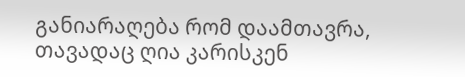განიარაღება რომ დაამთავრა, თავადაც ღია კარისკენ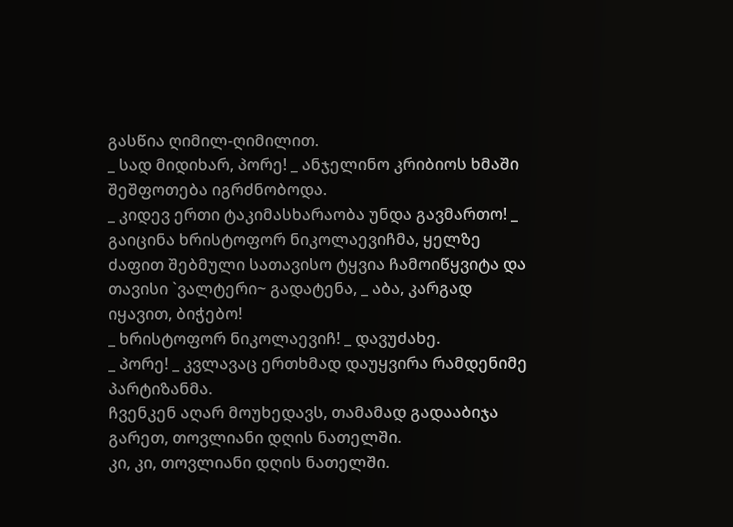გასწია ღიმილ-ღიმილით.
_ სად მიდიხარ, პორე! _ ანჯელინო კრიბიოს ხმაში შეშფოთება იგრძნობოდა.
_ კიდევ ერთი ტაკიმასხარაობა უნდა გავმართო! _ გაიცინა ხრისტოფორ ნიკოლაევიჩმა, ყელზე ძაფით შებმული სათავისო ტყვია ჩამოიწყვიტა და თავისი `ვალტერი~ გადატენა, _ აბა, კარგად იყავით, ბიჭებო!
_ ხრისტოფორ ნიკოლაევიჩ! _ დავუძახე.
_ პორე! _ კვლავაც ერთხმად დაუყვირა რამდენიმე პარტიზანმა.
ჩვენკენ აღარ მოუხედავს, თამამად გადააბიჯა გარეთ, თოვლიანი დღის ნათელში.
კი, კი, თოვლიანი დღის ნათელში.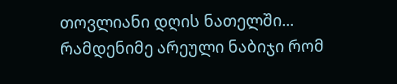თოვლიანი დღის ნათელში...
რამდენიმე არეული ნაბიჯი რომ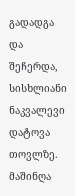გადადგა და შეჩერდა, სისხლიანი ნაკვალევი დატოვა თოვლზე. მაშინღა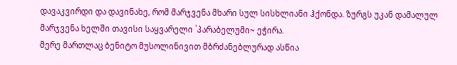დავაკვირდი და დავინახე, რომ მარჯვენა მხარი სულ სისხლიანი ჰქონდა. ზურგს უკან დამალულ მარჯვენა ხელში თავისი საყვარელი `პარაბელუმი~ ეჭირა.
მერე მართლაც ბენიტო მუსოლინივით მბრძანებლურად ასწია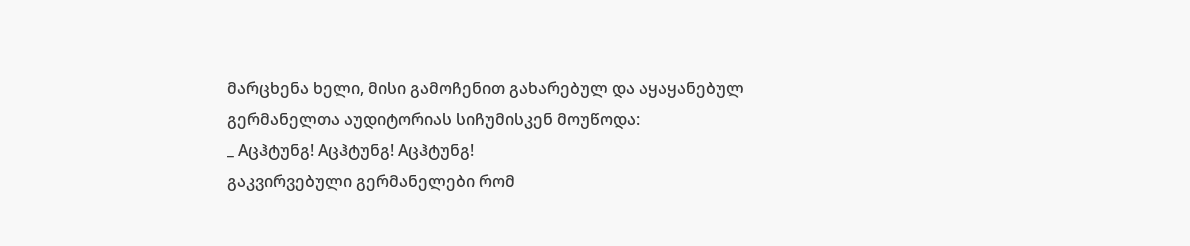მარცხენა ხელი, მისი გამოჩენით გახარებულ და აყაყანებულ გერმანელთა აუდიტორიას სიჩუმისკენ მოუწოდა:
_ Aცჰტუნგ! Aცჰტუნგ! Aცჰტუნგ!
გაკვირვებული გერმანელები რომ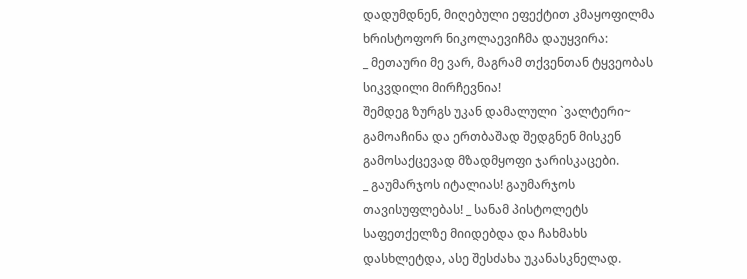დადუმდნენ, მიღებული ეფექტით კმაყოფილმა ხრისტოფორ ნიკოლაევიჩმა დაუყვირა:
_ მეთაური მე ვარ, მაგრამ თქვენთან ტყვეობას სიკვდილი მირჩევნია!
შემდეგ ზურგს უკან დამალული `ვალტერი~ გამოაჩინა და ერთბაშად შედგნენ მისკენ გამოსაქცევად მზადმყოფი ჯარისკაცები.
_ გაუმარჯოს იტალიას! გაუმარჯოს თავისუფლებას! _ სანამ პისტოლეტს საფეთქელზე მიიდებდა და ჩახმახს დასხლეტდა, ასე შესძახა უკანასკნელად.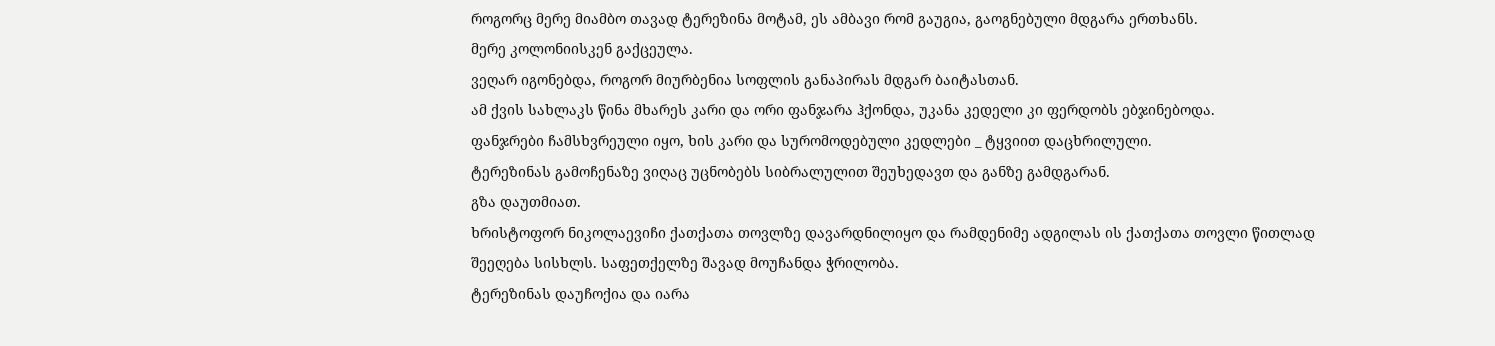როგორც მერე მიამბო თავად ტერეზინა მოტამ, ეს ამბავი რომ გაუგია, გაოგნებული მდგარა ერთხანს.
მერე კოლონიისკენ გაქცეულა.
ვეღარ იგონებდა, როგორ მიურბენია სოფლის განაპირას მდგარ ბაიტასთან.
ამ ქვის სახლაკს წინა მხარეს კარი და ორი ფანჯარა ჰქონდა, უკანა კედელი კი ფერდობს ებჯინებოდა.
ფანჯრები ჩამსხვრეული იყო, ხის კარი და სურომოდებული კედლები _ ტყვიით დაცხრილული.
ტერეზინას გამოჩენაზე ვიღაც უცნობებს სიბრალულით შეუხედავთ და განზე გამდგარან.
გზა დაუთმიათ.
ხრისტოფორ ნიკოლაევიჩი ქათქათა თოვლზე დავარდნილიყო და რამდენიმე ადგილას ის ქათქათა თოვლი წითლად შეეღება სისხლს. საფეთქელზე შავად მოუჩანდა ჭრილობა.
ტერეზინას დაუჩოქია და იარა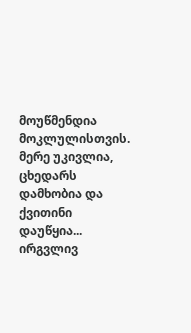მოუწმენდია მოკლულისთვის.
მერე უკივლია, ცხედარს დამხობია და ქვითინი დაუწყია...
ირგვლივ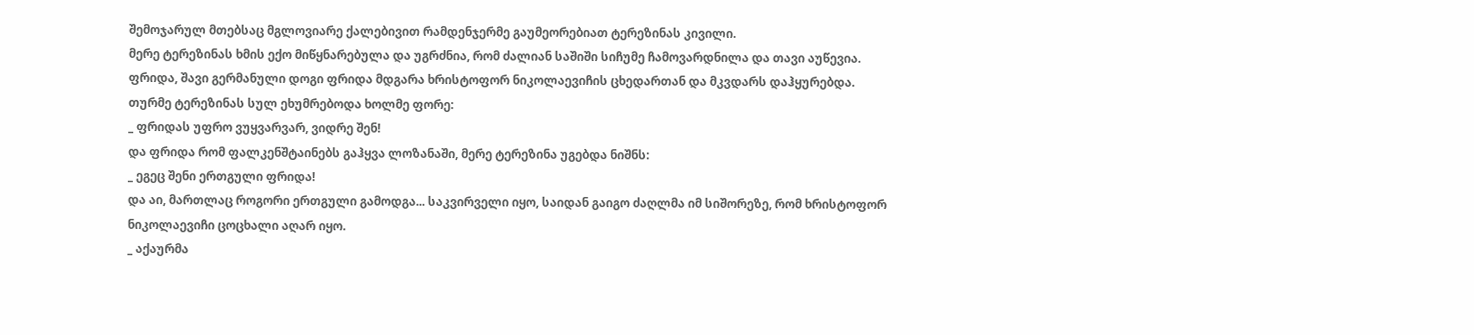შემოჯარულ მთებსაც მგლოვიარე ქალებივით რამდენჯერმე გაუმეორებიათ ტერეზინას კივილი.
მერე ტერეზინას ხმის ექო მიწყნარებულა და უგრძნია, რომ ძალიან საშიში სიჩუმე ჩამოვარდნილა და თავი აუწევია.
ფრიდა, შავი გერმანული დოგი ფრიდა მდგარა ხრისტოფორ ნიკოლაევიჩის ცხედართან და მკვდარს დაჰყურებდა.
თურმე ტერეზინას სულ ეხუმრებოდა ხოლმე ფორე:
_ ფრიდას უფრო ვუყვარვარ, ვიდრე შენ!
და ფრიდა რომ ფალკენშტაინებს გაჰყვა ლოზანაში, მერე ტერეზინა უგებდა ნიშნს:
_ ეგეც შენი ერთგული ფრიდა!
და აი, მართლაც როგორი ერთგული გამოდგა... საკვირველი იყო, საიდან გაიგო ძაღლმა იმ სიშორეზე, რომ ხრისტოფორ ნიკოლაევიჩი ცოცხალი აღარ იყო.
_ აქაურმა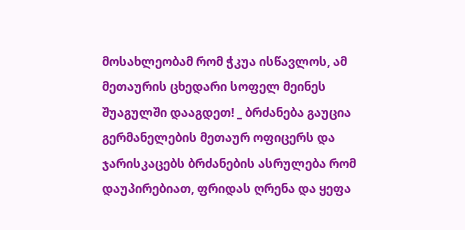მოსახლეობამ რომ ჭკუა ისწავლოს, ამ მეთაურის ცხედარი სოფელ მეინეს შუაგულში დააგდეთ! _ ბრძანება გაუცია გერმანელების მეთაურ ოფიცერს და ჯარისკაცებს ბრძანების ასრულება რომ დაუპირებიათ, ფრიდას ღრენა და ყეფა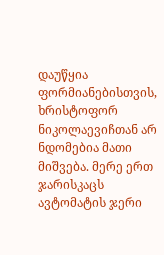დაუწყია ფორმიანებისთვის, ხრისტოფორ ნიკოლაევიჩთან არ ნდომებია მათი მიშვება. მერე ერთ ჯარისკაცს ავტომატის ჯერი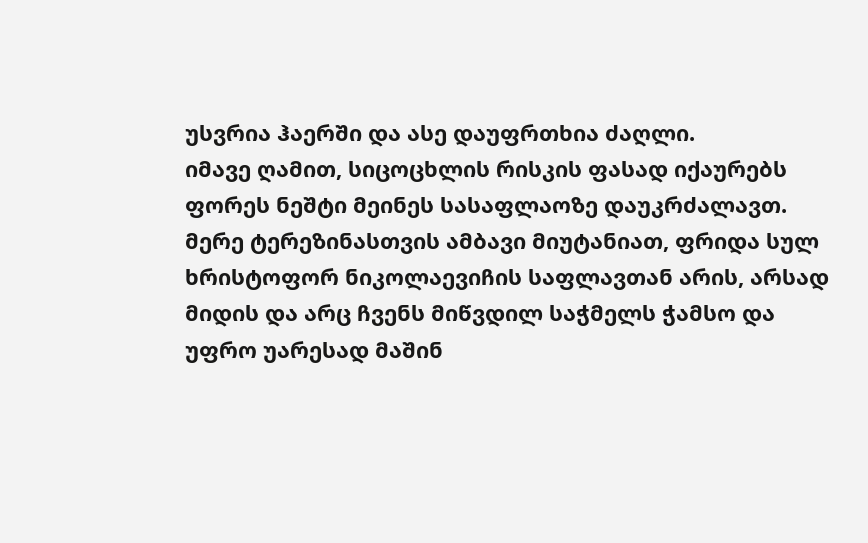უსვრია ჰაერში და ასე დაუფრთხია ძაღლი.
იმავე ღამით, სიცოცხლის რისკის ფასად იქაურებს ფორეს ნეშტი მეინეს სასაფლაოზე დაუკრძალავთ.
მერე ტერეზინასთვის ამბავი მიუტანიათ, ფრიდა სულ ხრისტოფორ ნიკოლაევიჩის საფლავთან არის, არსად მიდის და არც ჩვენს მიწვდილ საჭმელს ჭამსო და უფრო უარესად მაშინ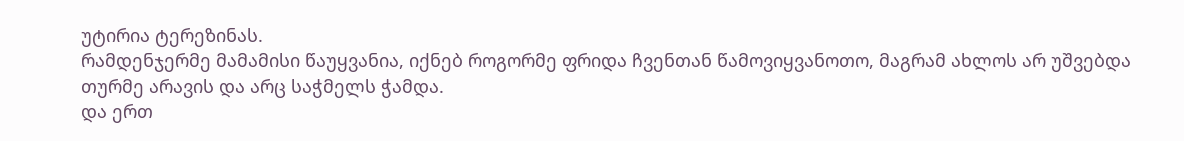უტირია ტერეზინას.
რამდენჯერმე მამამისი წაუყვანია, იქნებ როგორმე ფრიდა ჩვენთან წამოვიყვანოთო, მაგრამ ახლოს არ უშვებდა თურმე არავის და არც საჭმელს ჭამდა.
და ერთ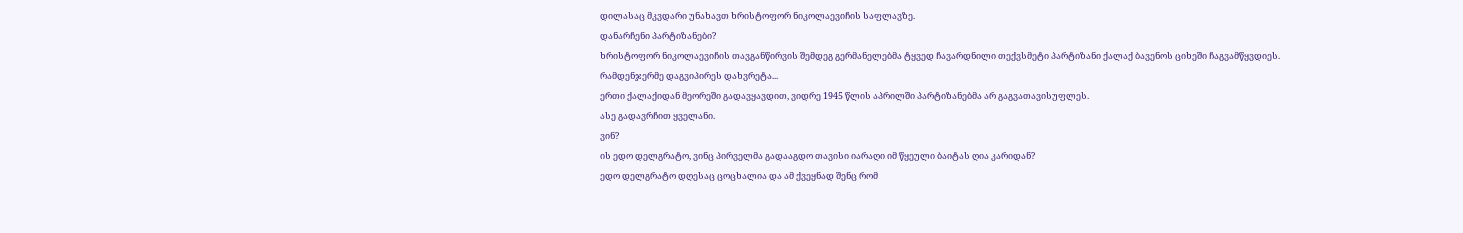დილასაც მკვდარი უნახავთ ხრისტოფორ ნიკოლაევიჩის საფლავზე.
დანარჩენი პარტიზანები?
ხრისტოფორ ნიკოლაევიჩის თავგანწირვის შემდეგ გერმანელებმა ტყვედ ჩავარდნილი თექვსმეტი პარტიზანი ქალაქ ბავენოს ციხეში ჩაგვამწყვდიეს.
რამდენჯერმე დაგვიპირეს დახვრეტა...
ერთი ქალაქიდან მეორეში გადავყავდით, ვიდრე 1945 წლის აპრილში პარტიზანებმა არ გაგვათავისუფლეს.
ასე გადავრჩით ყველანი.
ვინ?
ის ედო დელგრატო, ვინც პირველმა გადააგდო თავისი იარაღი იმ წყეული ბაიტას ღია კარიდან?
ედო დელგრატო დღესაც ცოცხალია და ამ ქვეყნად შენც რომ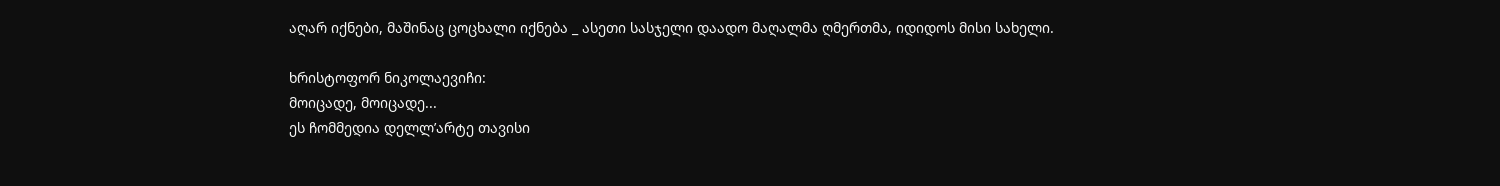აღარ იქნები, მაშინაც ცოცხალი იქნება _ ასეთი სასჯელი დაადო მაღალმა ღმერთმა, იდიდოს მისი სახელი.

ხრისტოფორ ნიკოლაევიჩი:
მოიცადე, მოიცადე...
ეს ჩომმედია დელლ’არტე თავისი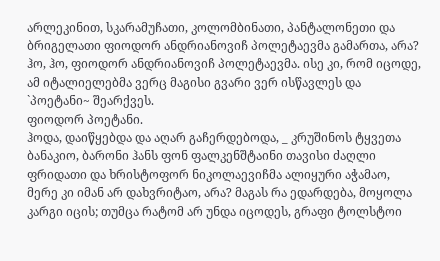არლეკინით, სკარამუჩათი, კოლომბინათი, პანტალონეთი და ბრიგელათი ფიოდორ ანდრიანოვიჩ პოლეტაევმა გამართა, არა?
ჰო, ჰო, ფიოდორ ანდრიანოვიჩ პოლეტაევმა. ისე კი, რომ იცოდე, ამ იტალიელებმა ვერც მაგისი გვარი ვერ ისწავლეს და `პოეტანი~ შეარქვეს.
ფიოდორ პოეტანი.
ჰოდა, დაიწყებდა და აღარ გაჩერდებოდა, _ კრუშინოს ტყვეთა ბანაკიო, ბარონი ჰანს ფონ ფალკენშტაინი თავისი ძაღლი ფრიდათი და ხრისტოფორ ნიკოლაევიჩმა ალიყური აჭამაო, მერე კი იმან არ დახვრიტაო, არა? მაგას რა ედარდება, მოყოლა კარგი იცის; თუმცა რატომ არ უნდა იცოდეს, გრაფი ტოლსტოი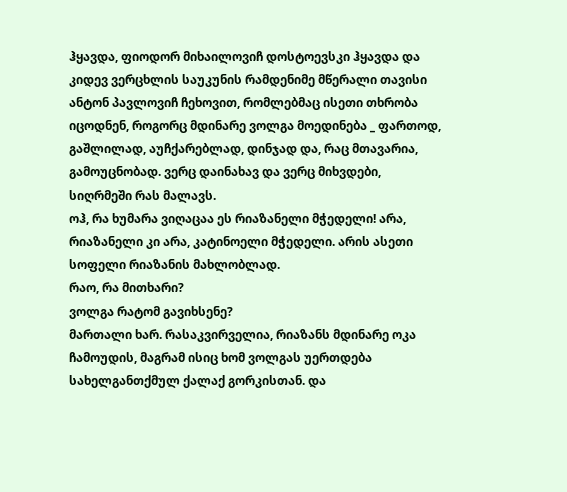ჰყავდა, ფიოდორ მიხაილოვიჩ დოსტოევსკი ჰყავდა და კიდევ ვერცხლის საუკუნის რამდენიმე მწერალი თავისი ანტონ პავლოვიჩ ჩეხოვით, რომლებმაც ისეთი თხრობა იცოდნენ, როგორც მდინარე ვოლგა მოედინება _ ფართოდ, გაშლილად, აუჩქარებლად, დინჯად და, რაც მთავარია, გამოუცნობად. ვერც დაინახავ და ვერც მიხვდები, სიღრმეში რას მალავს.
ოჰ, რა ხუმარა ვიღაცაა ეს რიაზანელი მჭედელი! არა, რიაზანელი კი არა, კატინოელი მჭედელი. არის ასეთი სოფელი რიაზანის მახლობლად.
რაო, რა მითხარი?
ვოლგა რატომ გავიხსენე?
მართალი ხარ. რასაკვირველია, რიაზანს მდინარე ოკა ჩამოუდის, მაგრამ ისიც ხომ ვოლგას უერთდება სახელგანთქმულ ქალაქ გორკისთან. და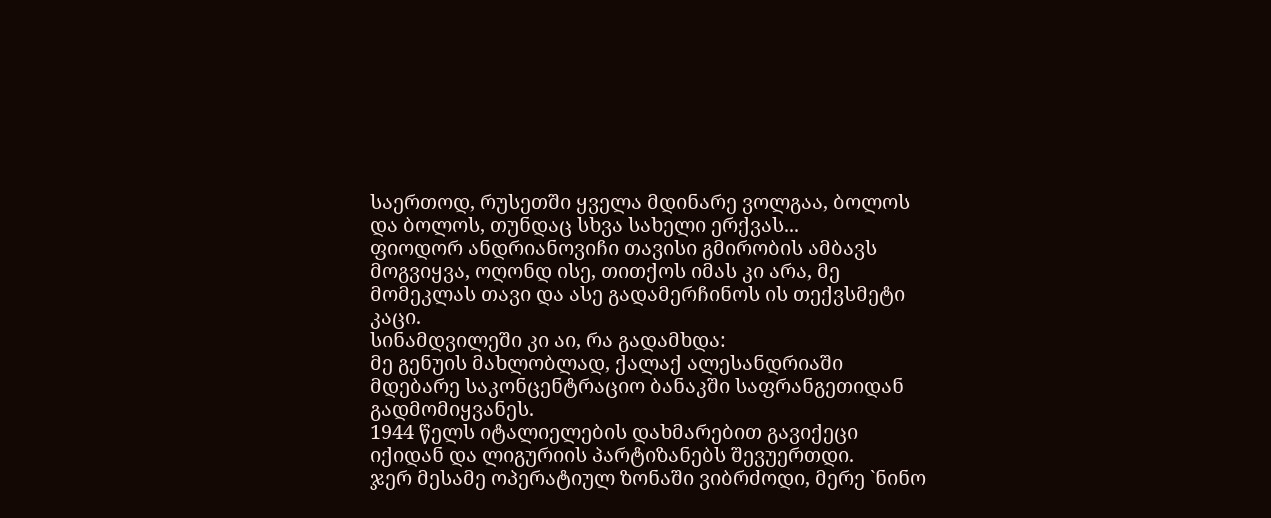საერთოდ, რუსეთში ყველა მდინარე ვოლგაა, ბოლოს და ბოლოს, თუნდაც სხვა სახელი ერქვას...
ფიოდორ ანდრიანოვიჩი თავისი გმირობის ამბავს მოგვიყვა, ოღონდ ისე, თითქოს იმას კი არა, მე მომეკლას თავი და ასე გადამერჩინოს ის თექვსმეტი კაცი.
სინამდვილეში კი აი, რა გადამხდა:
მე გენუის მახლობლად, ქალაქ ალესანდრიაში მდებარე საკონცენტრაციო ბანაკში საფრანგეთიდან გადმომიყვანეს.
1944 წელს იტალიელების დახმარებით გავიქეცი იქიდან და ლიგურიის პარტიზანებს შევუერთდი.
ჯერ მესამე ოპერატიულ ზონაში ვიბრძოდი, მერე `ნინო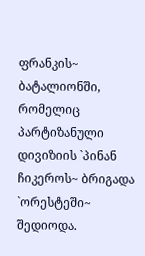ფრანკის~ ბატალიონში, რომელიც პარტიზანული დივიზიის `პინან ჩიკეროს~ ბრიგადა `ორესტეში~ შედიოდა.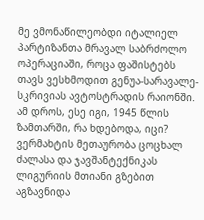მე ვმონაწილეობდი იტალიელ პარტიზანთა მრავალ საბრძოლო ოპერაციაში, როცა ფაშისტებს თავს ვესხმოდით გენუა-სარავალე-სკრივიას ავტოსტრადის რაიონში.
ამ დროს, ესე იგი, 1945 წლის ზამთარში, რა ხდებოდა, იცი?
ვერმახტის მეთაურობა ცოცხალ ძალასა და ჯავშანტექნიკას ლიგურიის მთიანი გზებით აგზავნიდა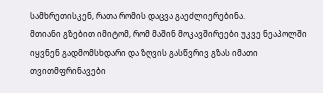სამხრეთისკენ, რათა რომის დაცვა გაეძლიერებინა.
მთიანი გზებით იმიტომ, რომ მაშინ მოკავშირეები უკვე ნეაპოლში იყვნენ გადმომსხდარი და ზღვის გასწვრივ გზას იმათი თვითმფრინავები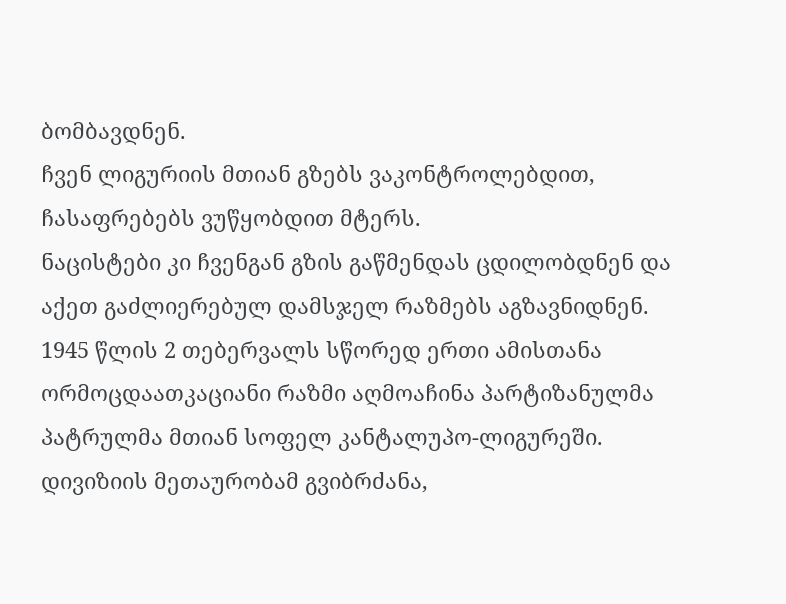ბომბავდნენ.
ჩვენ ლიგურიის მთიან გზებს ვაკონტროლებდით, ჩასაფრებებს ვუწყობდით მტერს.
ნაცისტები კი ჩვენგან გზის გაწმენდას ცდილობდნენ და აქეთ გაძლიერებულ დამსჯელ რაზმებს აგზავნიდნენ.
1945 წლის 2 თებერვალს სწორედ ერთი ამისთანა ორმოცდაათკაციანი რაზმი აღმოაჩინა პარტიზანულმა პატრულმა მთიან სოფელ კანტალუპო-ლიგურეში.
დივიზიის მეთაურობამ გვიბრძანა,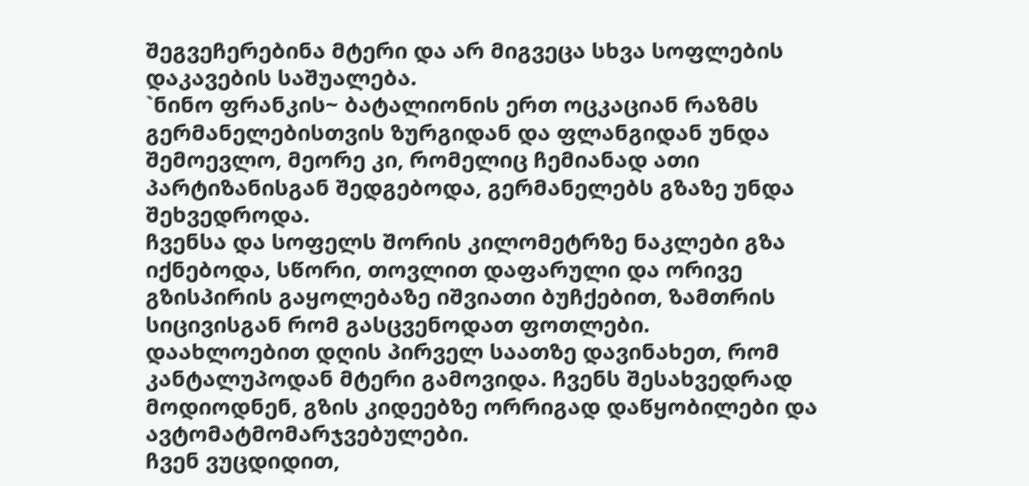შეგვეჩერებინა მტერი და არ მიგვეცა სხვა სოფლების დაკავების საშუალება.
`ნინო ფრანკის~ ბატალიონის ერთ ოცკაციან რაზმს გერმანელებისთვის ზურგიდან და ფლანგიდან უნდა შემოევლო, მეორე კი, რომელიც ჩემიანად ათი პარტიზანისგან შედგებოდა, გერმანელებს გზაზე უნდა შეხვედროდა.
ჩვენსა და სოფელს შორის კილომეტრზე ნაკლები გზა იქნებოდა, სწორი, თოვლით დაფარული და ორივე გზისპირის გაყოლებაზე იშვიათი ბუჩქებით, ზამთრის სიცივისგან რომ გასცვენოდათ ფოთლები.
დაახლოებით დღის პირველ საათზე დავინახეთ, რომ კანტალუპოდან მტერი გამოვიდა. ჩვენს შესახვედრად მოდიოდნენ, გზის კიდეებზე ორრიგად დაწყობილები და ავტომატმომარჯვებულები.
ჩვენ ვუცდიდით,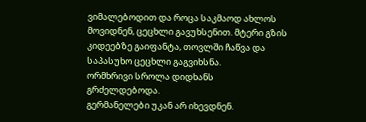ვიმალებოდით და როცა საკმაოდ ახლოს მოვიდნენ, ცეცხლი გავუხსენით. მტერი გზის კიდეებზე გაიფანტა, თოვლში ჩაწვა და საპასუხო ცეცხლი გაგვიხსნა.
ორმხრივი სროლა დიდხანს გრძელდებოდა.
გერმანელები უკან არ იხევდნენ.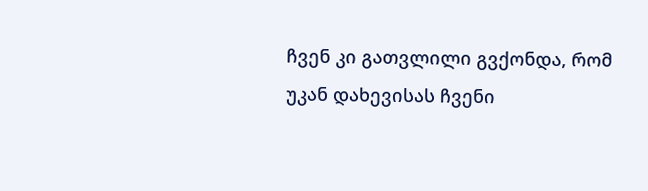ჩვენ კი გათვლილი გვქონდა, რომ უკან დახევისას ჩვენი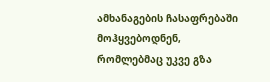ამხანაგების ჩასაფრებაში მოჰყვებოდნენ, რომლებმაც უკვე გზა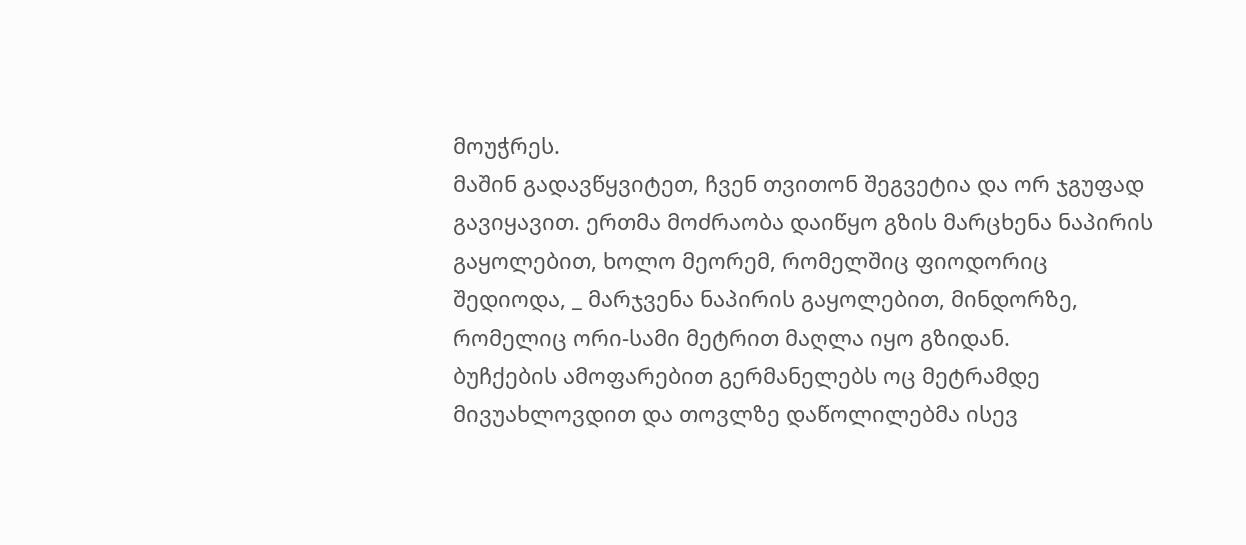მოუჭრეს.
მაშინ გადავწყვიტეთ, ჩვენ თვითონ შეგვეტია და ორ ჯგუფად გავიყავით. ერთმა მოძრაობა დაიწყო გზის მარცხენა ნაპირის გაყოლებით, ხოლო მეორემ, რომელშიც ფიოდორიც შედიოდა, _ მარჯვენა ნაპირის გაყოლებით, მინდორზე, რომელიც ორი-სამი მეტრით მაღლა იყო გზიდან.
ბუჩქების ამოფარებით გერმანელებს ოც მეტრამდე მივუახლოვდით და თოვლზე დაწოლილებმა ისევ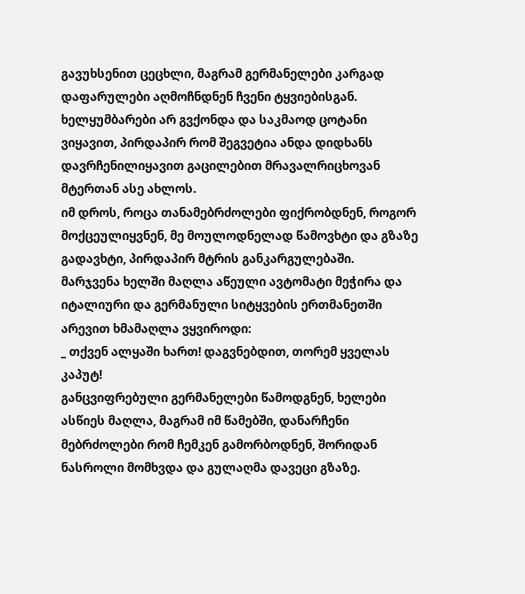გავუხსენით ცეცხლი, მაგრამ გერმანელები კარგად დაფარულები აღმოჩნდნენ ჩვენი ტყვიებისგან.
ხელყუმბარები არ გვქონდა და საკმაოდ ცოტანი ვიყავით, პირდაპირ რომ შეგვეტია ანდა დიდხანს დავრჩენილიყავით გაცილებით მრავალრიცხოვან მტერთან ასე ახლოს.
იმ დროს, როცა თანამებრძოლები ფიქრობდნენ, როგორ მოქცეულიყვნენ, მე მოულოდნელად წამოვხტი და გზაზე გადავხტი, პირდაპირ მტრის განკარგულებაში.
მარჯვენა ხელში მაღლა აწეული ავტომატი მეჭირა და იტალიური და გერმანული სიტყვების ერთმანეთში არევით ხმამაღლა ვყვიროდი:
_ თქვენ ალყაში ხართ! დაგვნებდით, თორემ ყველას კაპუტ!
განცვიფრებული გერმანელები წამოდგნენ, ხელები ასწიეს მაღლა, მაგრამ იმ წამებში, დანარჩენი მებრძოლები რომ ჩემკენ გამორბოდნენ, შორიდან ნასროლი მომხვდა და გულაღმა დავეცი გზაზე.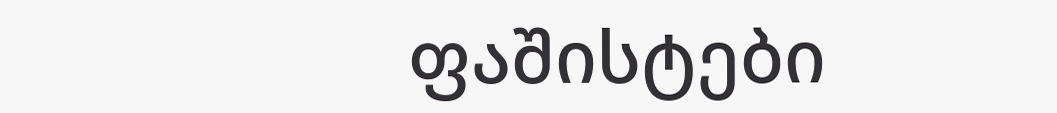ფაშისტები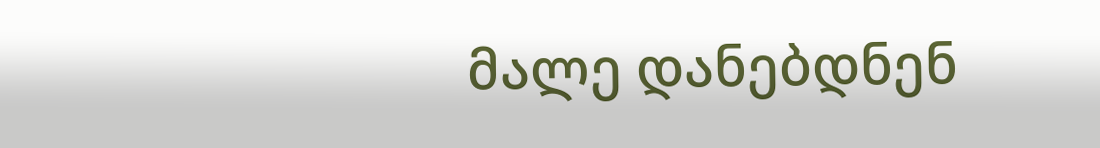მალე დანებდნენ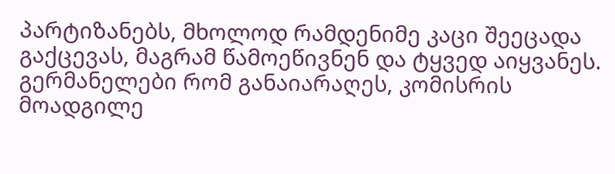პარტიზანებს, მხოლოდ რამდენიმე კაცი შეეცადა გაქცევას, მაგრამ წამოეწივნენ და ტყვედ აიყვანეს.
გერმანელები რომ განაიარაღეს, კომისრის მოადგილე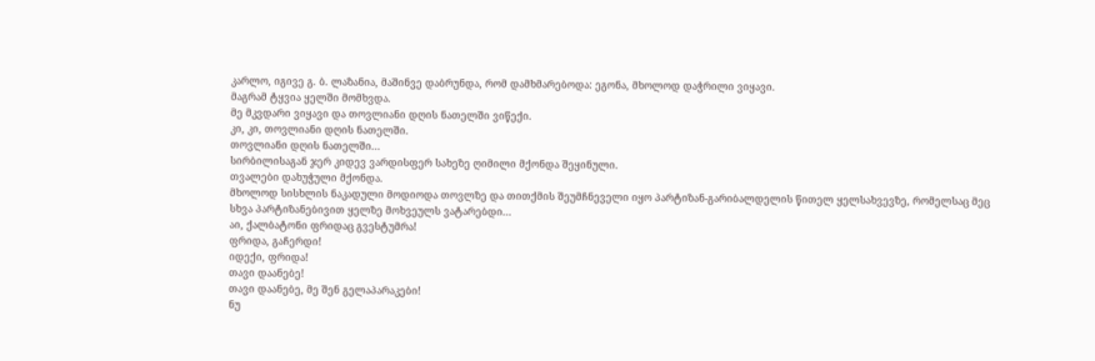კარლო, იგივე გ. ბ. ლაზანია, მაშინვე დაბრუნდა, რომ დამხმარებოდა: ეგონა, მხოლოდ დაჭრილი ვიყავი.
მაგრამ ტყვია ყელში მომხვდა.
მე მკვდარი ვიყავი და თოვლიანი დღის ნათელში ვიწექი.
კი, კი, თოვლიანი დღის ნათელში.
თოვლიანი დღის ნათელში...
სირბილისაგან ჯერ კიდევ ვარდისფერ სახეზე ღიმილი მქონდა შეყინული.
თვალები დახუჭული მქონდა.
მხოლოდ სისხლის ნაკადული მოდიოდა თოვლზე და თითქმის შეუმჩნეველი იყო პარტიზან-გარიბალდელის წითელ ყელსახვევზე, რომელსაც მეც სხვა პარტიზანებივით ყელზე მოხვეულს ვატარებდი...
აი, ქალბატონი ფრიდაც გვესტუმრა!
ფრიდა, გაჩერდი!
იდექი, ფრიდა!
თავი დაანებე!
თავი დაანებე, მე შენ გელაპარაკები!
ნუ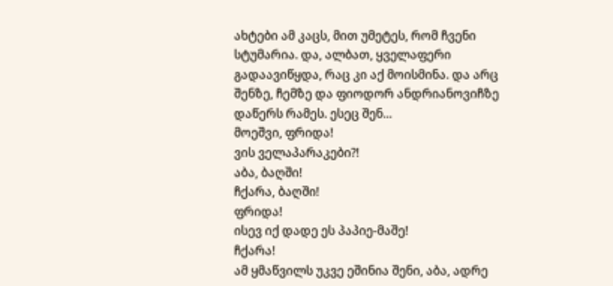ახტები ამ კაცს, მით უმეტეს, რომ ჩვენი სტუმარია. და, ალბათ, ყველაფერი გადაავიწყდა, რაც კი აქ მოისმინა. და არც შენზე, ჩემზე და ფიოდორ ანდრიანოვიჩზე დაწერს რამეს. ესეც შენ...
მოეშვი, ფრიდა!
ვის ველაპარაკები?!
აბა, ბაღში!
ჩქარა, ბაღში!
ფრიდა!
ისევ იქ დადე ეს პაპიე-მაშე!
ჩქარა!
ამ ყმაწვილს უკვე ეშინია შენი, აბა, ადრე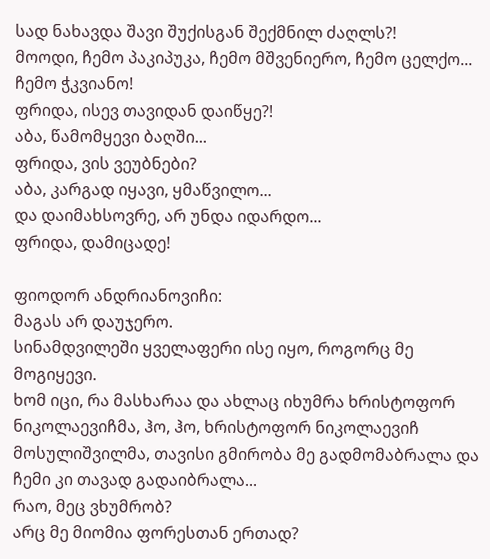სად ნახავდა შავი შუქისგან შექმნილ ძაღლს?!
მოოდი, ჩემო პაკიპუკა, ჩემო მშვენიერო, ჩემო ცელქო...
ჩემო ჭკვიანო!
ფრიდა, ისევ თავიდან დაიწყე?!
აბა, წამომყევი ბაღში...
ფრიდა, ვის ვეუბნები?
აბა, კარგად იყავი, ყმაწვილო...
და დაიმახსოვრე, არ უნდა იდარდო...
ფრიდა, დამიცადე!

ფიოდორ ანდრიანოვიჩი:
მაგას არ დაუჯერო.
სინამდვილეში ყველაფერი ისე იყო, როგორც მე მოგიყევი.
ხომ იცი, რა მასხარაა და ახლაც იხუმრა ხრისტოფორ ნიკოლაევიჩმა, ჰო, ჰო, ხრისტოფორ ნიკოლაევიჩ მოსულიშვილმა, თავისი გმირობა მე გადმომაბრალა და ჩემი კი თავად გადაიბრალა...
რაო, მეც ვხუმრობ?
არც მე მიომია ფორესთან ერთად?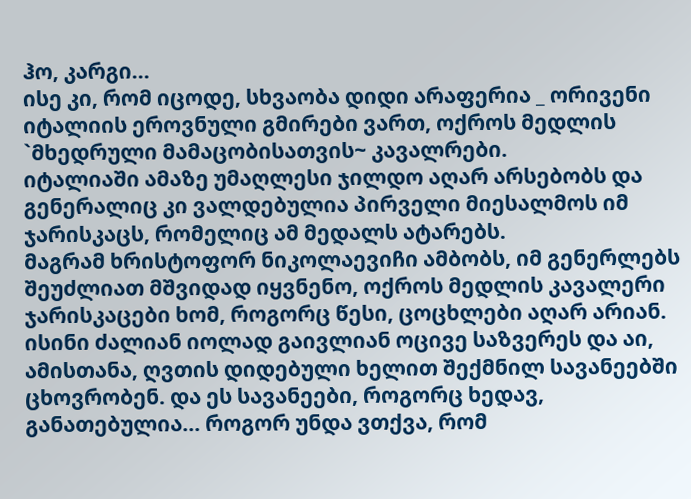ჰო, კარგი...
ისე კი, რომ იცოდე, სხვაობა დიდი არაფერია _ ორივენი იტალიის ეროვნული გმირები ვართ, ოქროს მედლის `მხედრული მამაცობისათვის~ კავალრები.
იტალიაში ამაზე უმაღლესი ჯილდო აღარ არსებობს და გენერალიც კი ვალდებულია პირველი მიესალმოს იმ ჯარისკაცს, რომელიც ამ მედალს ატარებს.
მაგრამ ხრისტოფორ ნიკოლაევიჩი ამბობს, იმ გენერლებს შეუძლიათ მშვიდად იყვნენო, ოქროს მედლის კავალერი ჯარისკაცები ხომ, როგორც წესი, ცოცხლები აღარ არიან. ისინი ძალიან იოლად გაივლიან ოცივე საზვერეს და აი, ამისთანა, ღვთის დიდებული ხელით შექმნილ სავანეებში ცხოვრობენ. და ეს სავანეები, როგორც ხედავ, განათებულია... როგორ უნდა ვთქვა, რომ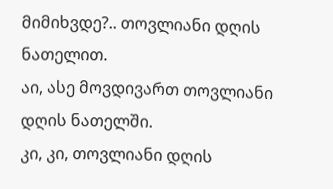მიმიხვდე?.. თოვლიანი დღის ნათელით.
აი, ასე მოვდივართ თოვლიანი დღის ნათელში.
კი, კი, თოვლიანი დღის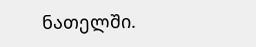ნათელში.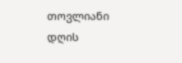თოვლიანი დღის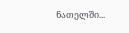ნათელში...